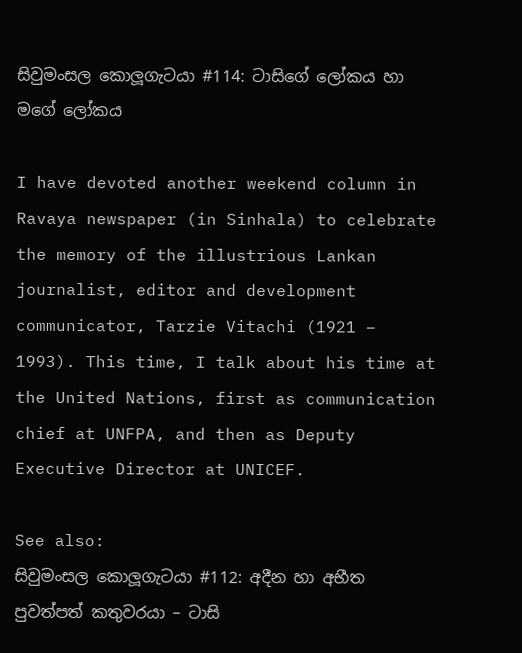සිවුමංසල කොලූගැටයා #114: ටාසිගේ ලෝකය හා මගේ ලෝකය

I have devoted another weekend column in Ravaya newspaper (in Sinhala) to celebrate the memory of the illustrious Lankan journalist, editor and development communicator, Tarzie Vitachi (1921 – 1993). This time, I talk about his time at the United Nations, first as communication chief at UNFPA, and then as Deputy Executive Director at UNICEF.

See also:
සිවුමංසල කොලූගැටයා #112: අදීන හා අභීත පුවත්පත් කතුවරයා – ටාසි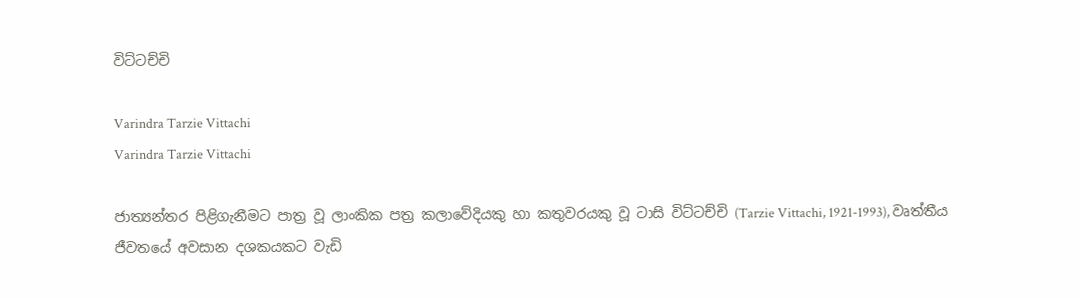විට්ටච්චි

Varindra Tarzie Vittachi
Varindra Tarzie Vittachi

ජාත්‍යන්තර පිළිගැනීමට පාත්‍ර වූ ලාංකික පත්‍ර කලාවේදියකු හා කතුවරයකු වූ ටාසි විට්ටච්චි (Tarzie Vittachi, 1921-1993), වෘත්තීය ජීවතයේ අවසාන දශකයකට වැඩි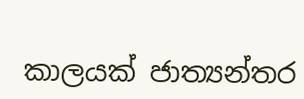කාලයක් ජාත්‍යන්තර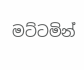මට්ටමින්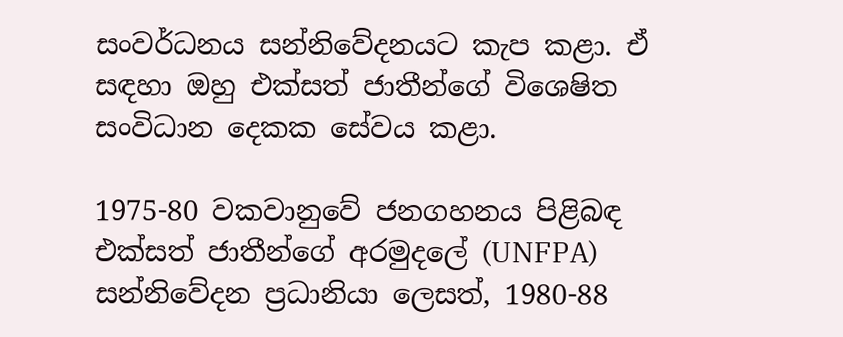සංවර්ධනය සන්නිවේදනයට කැප කළා. ඒ සඳහා ඔහු එක්සත් ජාතීන්ගේ විශෙෂිත සංවිධාන දෙකක සේවය කළා.

1975-80 වකවානුවේ ජනගහනය පිළිබඳ එක්සත් ජාතීන්ගේ අරමුදලේ (UNFPA) සන්නිවේදන ප්‍රධානියා ලෙසත්, 1980-88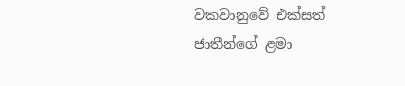වකවානුවේ එක්සත් ජාතීන්ගේ ළමා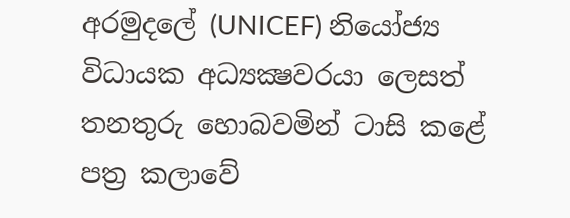අරමුදලේ (UNICEF) නියෝජ්‍ය විධායක අධ්‍යක්‍ෂවරයා ලෙසත් තනතුරු හොබවමින් ටාසි කළේ පත්‍ර කලාවේ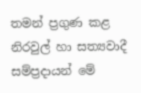තමන් ප්‍රගුණ කළ නිරවුල් හා සත්‍යවාදී සම්ප්‍රදායන් මේ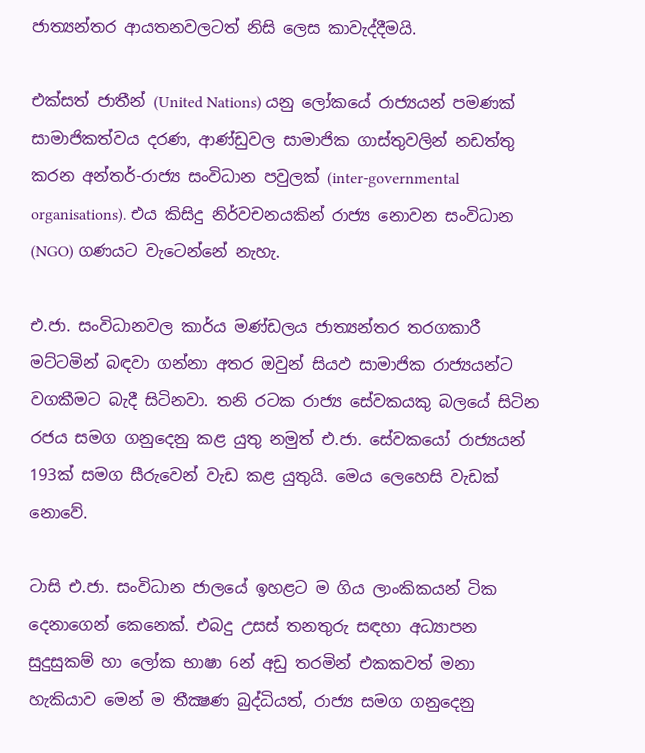ජාත්‍යන්තර ආයතනවලටත් නිසි ලෙස කාවැද්දීමයි.

එක්සත් ජාතීන් (United Nations) යනු ලෝකයේ රාජ්‍යයන් පමණක් සාමාජිකත්වය දරණ, ආණ්ඩුවල සාමාජික ගාස්තුවලින් නඩත්තු කරන අන්තර්-රාජ්‍ය සංවිධාන පවුලක් (inter-governmental organisations). එය කිසිදු නිර්වචනයකින් රාජ්‍ය නොවන සංවිධාන (NGO) ගණයට වැටෙන්නේ නැහැ.

එ.ජා. සංවිධානවල කාර්ය මණ්ඩලය ජාත්‍යන්තර තරගකාරී මට්ටමින් බඳවා ගන්නා අතර ඔවුන් සියඵ සාමාජික රාජ්‍යයන්ට වගකීමට බැදී සිටිනවා. තනි රටක රාජ්‍ය සේවකයකු බලයේ සිටින රජය සමග ගනුදෙනු කළ යුතු නමුත් එ.ජා. සේවකයෝ රාජ්‍යයන් 193ක් සමග සීරුවෙන් වැඩ කළ යුතුයි. මෙය ලෙහෙසි වැඩක් නොවේ.

ටාසි එ.ජා. සංවිධාන ජාලයේ ඉහළට ම ගිය ලාංකිකයන් ටික දෙනාගෙන් කෙනෙක්. එබදු උසස් තනතුරු සඳහා අධ්‍යාපන සුදුසුකම් හා ලෝක භාෂා 6න් අඩු තරමින් එකකවත් මනා හැකියාව මෙන් ම තීක්‍ෂණ බුද්ධියත්, රාජ්‍ය සමග ගනුදෙනු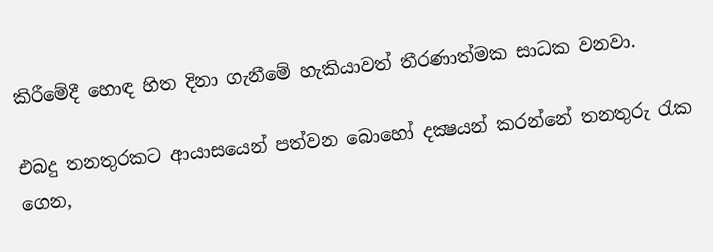කිරීමේදී හොඳ හිත දිනා ගැනීමේ හැකියාවත් තීරණාත්මක සාධක වනවා.

එබදු තනතුරකට ආයාසයෙන් පත්වන බොහෝ දක්‍ෂයන් කරන්නේ තනතුරු රැක ගෙන,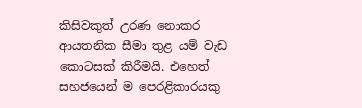කිසිවකුත් උරණ නොකර ආයතනික සීමා තුළ යම් වැඩ කොටසක් කිරීමයි. එහෙත් සහජයෙන් ම පෙරළිකාරයකු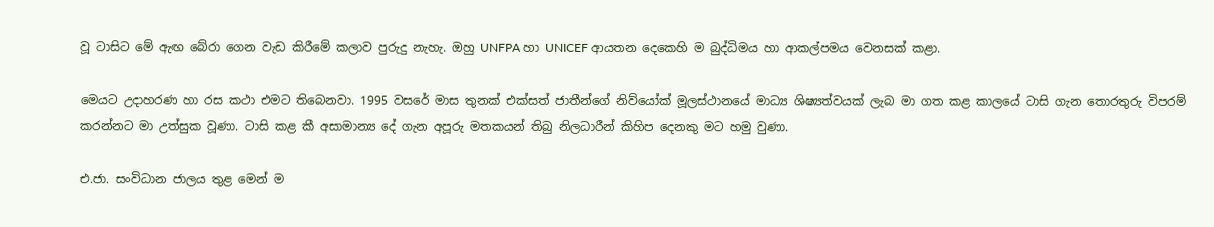වූ ටාසිට මේ ඇඟ බේරා ගෙන වැඩ කිරීමේ කලාව පුරුදු නැහැ. ඔහු UNFPA හා UNICEF ආයතන දෙකෙහි ම බුද්ධිමය හා ආකල්පමය වෙනසක් කළා.

මෙයට උදාහරණ හා රස කථා එමට තිබෙනවා. 1995 වසරේ මාස තුනක් එක්සත් ජාතීන්ගේ නිව්යෝක් මූලස්ථානයේ මාධ්‍ය ශිෂ්‍යත්වයක් ලැබ මා ගත කළ කාලයේ ටාසි ගැන තොරතුරු විපරම් කරන්නට මා උත්සුක වූණා. ටාසි කළ කී අසාමාන්‍ය දේ ගැන අපූරු මතකයන් තිබු නිලධාරීන් කිහිප දෙනකු මට හමු වුණා.

එ.ජා. සංවිධාන ජාලය තුළ මෙන් ම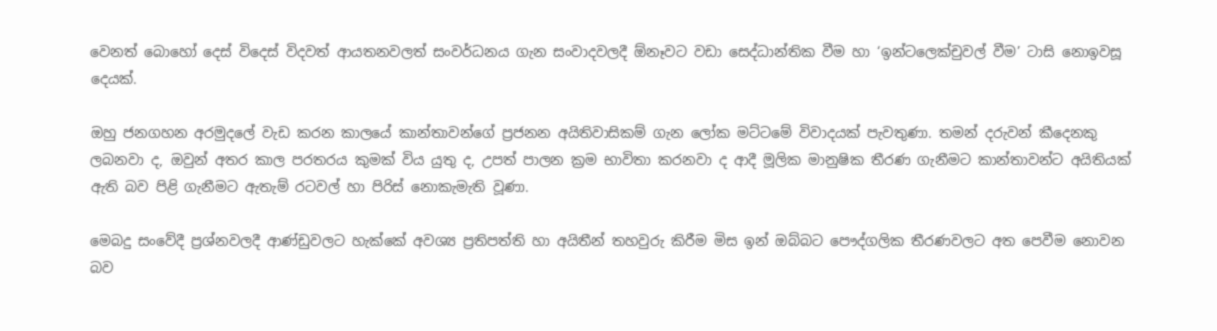වෙනත් බොහෝ දෙස් විදෙස් විදවත් ආයතනවලත් සංවර්ධනය ගැන සංවාදවලදී ඕනෑවට වඩා සෙද්ධාන්තික වීම හා ‘ඉන්ටලෙක්චුවල් වීම’ ටාසි නොඉවසූ දෙයක්.

ඔහු ජනගහන අරමුදලේ වැඩ කරන කාලයේ කාන්තාවන්ගේ ප්‍රජනන අයිතිවාසිකම් ගැන ලෝක මට්ටමේ විවාදයක් පැවතුණා. තමන් දරුවන් කීදෙනකු ලබනවා ද, ඔවුන් අතර කාල පරතරය කුමක් විය යුතු ද, උපත් පාලන ක්‍රම භාවිතා කරනවා ද ආදී මූලික මානුෂික තීරණ ගැනීමට කාන්තාවන්ට අයිතියක් ඇති බව පිළි ගැනීමට ඇතැම් රටවල් හා පිරිස් නොකැමැති වූණා.

මෙබදු සංවේදී ප්‍රශ්නවලදී ආණ්ඩුවලට හැක්කේ අවශ්‍ය ප්‍රතිපත්ති හා අයිතීන් තහවුරු කිරීම මිස ඉන් ඔබ්බට පෞද්ගලික තීරණවලට අත පෙවීම නොවන බව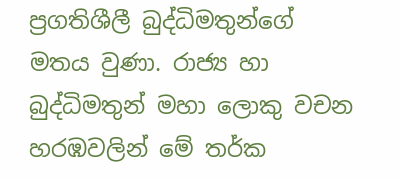ප්‍රගතිශීලී බුද්ධිමතුන්ගේ මතය වුණා. රාජ්‍ය හා බුද්ධිමතුන් මහා ලොකු වචන හරඹවලින් මේ තර්ක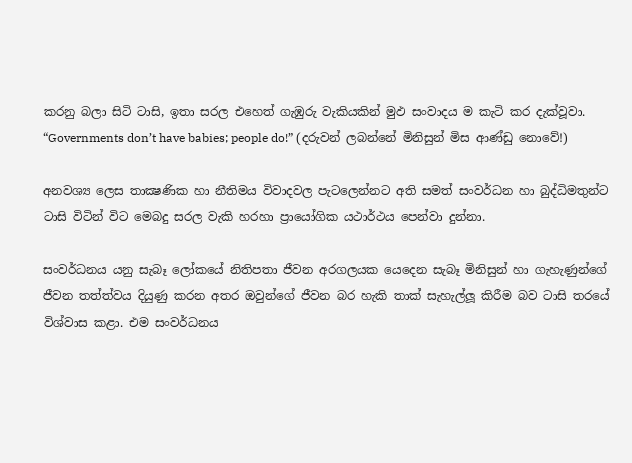කරනු බලා සිටි ටාසි, ඉතා සරල එහෙත් ගැඹුරු වැකියකින් මුඵ සංවාදය ම කැටි කර දැක්වූවා. “Governments don’t have babies; people do!” (දරුවන් ලබන්නේ මිනිසුන් මිස ආණ්ඩු නොවේ!)

අනවශ්‍ය ලෙස තාක්‍ෂණික හා නීතිමය විවාදවල පැටලෙන්නට අති සමත් සංවර්ධන හා බුද්ධිමතුන්ට ටාසි විටින් විට මෙබදු සරල වැකි හරහා ප්‍රායෝගික යථාර්ථය පෙන්වා දුන්නා.

සංවර්ධනය යනු සැබෑ ලෝකයේ නිතිපතා ජීවන අරගලයක යෙදෙන සැබෑ මිනිසුන් හා ගැහැණුන්ගේ ජීවන තත්ත්වය දියුණු කරන අතර ඔවුන්ගේ ජීවන බර හැකි තාක් සැහැල්ලූ කිරීම බව ටාසි තරයේ විශ්වාස කළා. එම සංවර්ධනය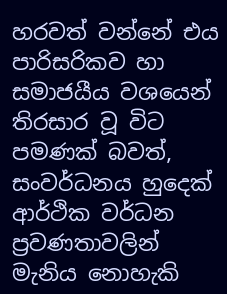හරවත් වන්නේ එය පාරිසරිකව හා සමාජයීය වශයෙන් තිරසාර වූ විට පමණක් බවත්, සංවර්ධනය හුදෙක් ආර්ථික වර්ධන ප්‍රවණතාවලින් මැනිය නොහැකි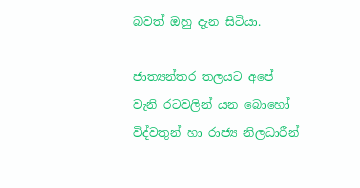බවත් ඔහු දැන සිටියා.

ජාත්‍යන්තර තලයට අපේ වැනි රටවලින් යන බොහෝ විද්වතුන් හා රාජ්‍ය නිලධාරීන්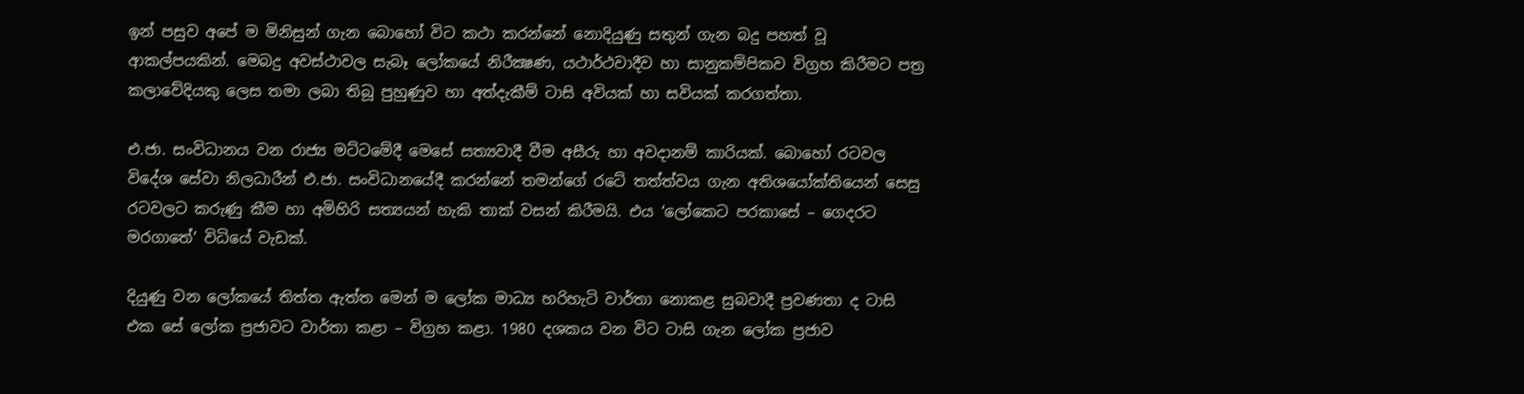ඉන් පසුව අපේ ම මිනිසුන් ගැන බොහෝ විට කථා කරන්නේ නොදියුණු සතුන් ගැන බදු පහත් වූ ආකල්පයකින්. මෙබදු අවස්ථාවල සැබෑ ලෝකයේ නිරීක්‍ෂණ, යථාර්ථවාදීව හා සානුකම්පිකව විග්‍රහ කිරීමට පත්‍ර කලාවේදියකු ලෙස තමා ලබා තිබූ පුහුණුව හා අත්දැකීම් ටාසි අවියක් හා සවියක් කරගත්තා.

එ.ජා. සංවිධානය වන රාජ්‍ය මට්ටමේදී මෙසේ සත්‍යවාදී වීම අසීරු හා අවදානම් කාරියක්. බොහෝ රටවල විදේශ සේවා නිලධාරීන් එ.ජා. සංවිධානයේදී කරන්නේ තමන්ගේ රටේ තත්ත්වය ගැන අතිශයෝක්තියෙන් සෙසු රටවලට කරුණු කීම හා අමිහිරි සත්‍යයන් හැකි තාක් වසන් කිරීමයි. එය ‘ලෝකෙට පරකාසේ – ගෙදරට මරගාතේ’ විධියේ වැඩක්.

දියුණු වන ලෝකයේ තිත්ත ඇත්ත මෙන් ම ලෝක මාධ්‍ය හරිහැටි වාර්තා නොකළ සුබවාදී ප්‍රවණතා ද ටාසි එක සේ ලෝක ප්‍රජාවට වාර්තා කළා – විග්‍රහ කළා. 1980 දශකය වන විට ටාසි ගැන ලෝක ප්‍රජාව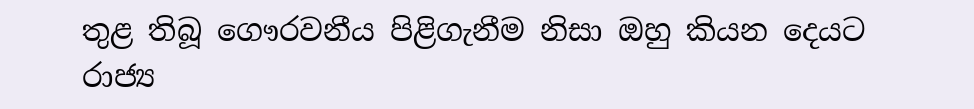තුළ තිබූ ගෞරවනීය පිළිගැනීම නිසා ඔහු කියන දෙයට රාජ්‍ය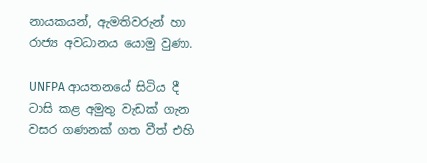නායකයන්, ඇමතිවරුන් හා රාජ්‍ය අවධානය යොමු වුණා.

UNFPA ආයතනයේ සිටිය දී ටාසි කළ අමුතු වැඩක් ගැන වසර ගණනක් ගත වීත් එහි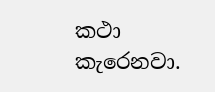කථා කැරෙනවා.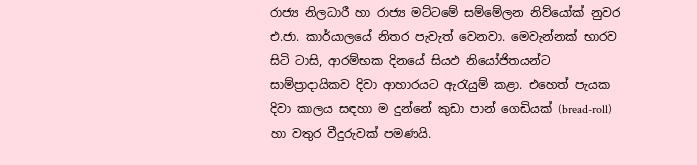රාජ්‍ය නිලධාරී හා රාජ්‍ය මට්ටමේ සම්මේලන නිව්යෝක් නුවර එ.ජා. කාර්යාලයේ නිතර පැවැත් වෙනවා. මෙවැන්නක් භාරව සිටි ටාසි, ආරම්භක දිනයේ සියඵ නියෝජිතයන්ට සාම්ප්‍රාදායිකව දිවා ආහාරයට ඇරැයුම් කළා. එහෙත් පැයක දිවා කාලය සඳහා ම දුන්නේ කුඩා පාන් ගෙඩියක් (bread-roll) හා වතුර වීදුරුවක් පමණයි.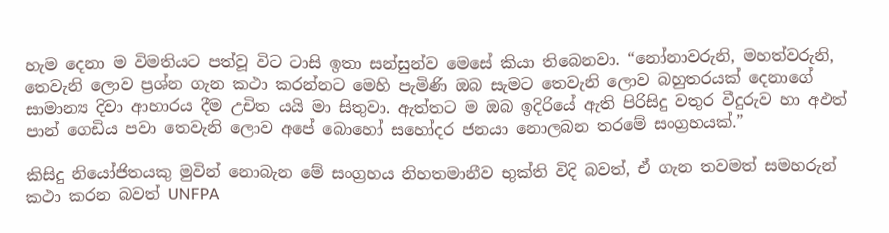හැම දෙනා ම විමතියට පත්වූ විට ටාසි ඉතා සන්සුන්ව මෙසේ කියා තිබෙනවා. “නෝනාවරුනි, මහත්වරුනි, තෙවැනි ලොව ප්‍රශ්න ගැන කථා කරන්නට මෙහි පැමිණි ඔබ සැමට තෙවැනි ලොව බහුතරයක් දෙනාගේ සාමාන්‍ය දිවා ආහාරය දීම උචිත යයි මා සිතුවා. ඇත්තට ම ඔබ ඉදිරියේ ඇති පිරිසිදු වතුර වීදුරුව හා අඵත් පාන් ගෙඩිය පවා තෙවැනි ලොව අපේ බොහෝ සහෝදර ජනයා නොලබන තරමේ සංග්‍රහයක්.”

කිසිදු නියෝජිතයකු මුවින් නොබැන මේ සංග්‍රහය නිහතමානීව භුක්ති විදි බවත්, ඒ ගැන තවමත් සමහරුන් කථා කරන බවත් UNFPA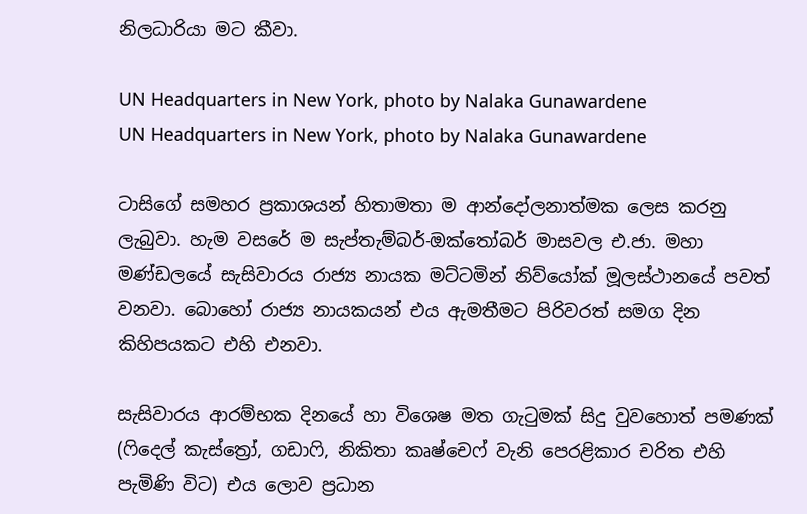නිලධාරියා මට කීවා.

UN Headquarters in New York, photo by Nalaka Gunawardene
UN Headquarters in New York, photo by Nalaka Gunawardene

ටාසිගේ සමහර ප්‍රකාශයන් හිතාමතා ම ආන්දෝලනාත්මක ලෙස කරනු ලැබුවා. හැම වසරේ ම සැප්තැම්බර්-ඔක්තෝබර් මාසවල එ.ජා. මහා මණ්ඩලයේ සැසිවාරය රාජ්‍ය නායක මට්ටමින් නිව්යෝක් මූලස්ථානයේ පවත් වනවා. බොහෝ රාජ්‍ය නායකයන් එය ඇමතීමට පිරිවරත් සමග දින කිහිපයකට එහි එනවා.

සැසිවාරය ආරම්භක දිනයේ හා විශෙෂ මත ගැටුමක් සිදු වුවහොත් පමණක් (ෆිදෙල් කැස්ත්‍රෝ, ගඩාෆි, නිකිතා කෘෂ්චෙෆ් වැනි පෙරළිකාර චරිත එහි පැමිණි විට) එය ලොව ප්‍රධාන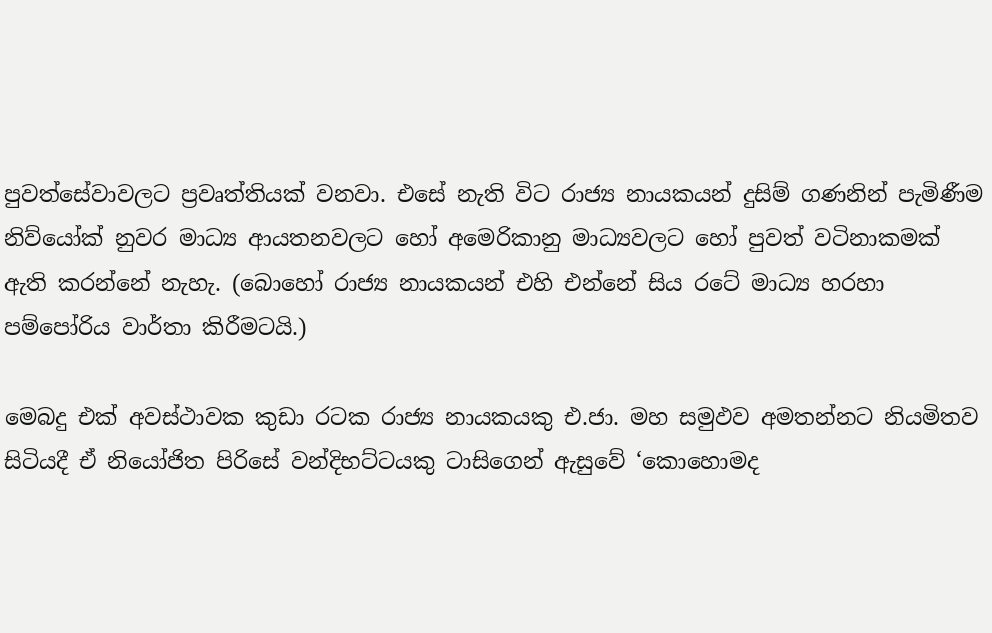පුවත්සේවාවලට ප්‍රවෘත්තියක් වනවා. එසේ නැති විට රාජ්‍ය නායකයන් දුසිම් ගණනින් පැමිණීම නිව්යෝක් නුවර මාධ්‍ය ආයතනවලට හෝ අමෙරිකානු මාධ්‍යවලට හෝ පුවත් වටිනාකමක් ඇති කරන්නේ නැහැ. (බොහෝ රාජ්‍ය නායකයන් එහි එන්නේ සිය රටේ මාධ්‍ය හරහා පම්පෝරිය වාර්තා කිරීමටයි.)

මෙබදු එක් අවස්ථාවක කුඩා රටක රාජ්‍ය නායකයකු එ.ජා. මහ සමුඵව අමතන්නට නියමිතව සිටියදී ඒ නියෝජිත පිරිසේ වන්දිභට්ටයකු ටාසිගෙන් ඇසුවේ ‘කොහොමද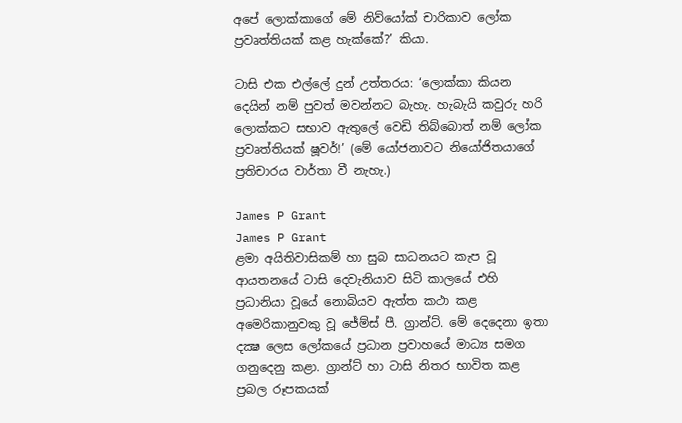අපේ ලොක්කාගේ මේ නිව්යෝක් චාරිකාව ලෝක ප්‍රවෘත්තියක් කළ හැක්කේ?’ කියා.

ටාසි එක එල්ලේ දුන් උත්තරය: ‘ලොක්කා කියන දෙයින් නම් පුවත් මවන්නට බැහැ. හැබැයි කවුරු හරි ලොක්කට සභාව ඇතුලේ වෙඩි තිබ්බොත් නම් ලෝක ප්‍රවෘත්තියක් ෂූවර්!’ (මේ යෝජනාවට නියෝජිතයාගේ ප්‍රතිචාරය වාර්තා වී නැහැ.)

James P Grant
James P Grant
ළමා අයිතිවාසිකම් හා සුබ සාධනයට කැප වූ ආයතනයේ ටාසි දෙවැනියාව සිටි කාලයේ එහි ප්‍රධානියා වූයේ නොබියව ඇත්ත කථා කළ අමෙරිකානුවකු වූ ජේම්ස් පී. ග්‍රාන්ට්. මේ දෙදෙනා ඉතා දක්‍ෂ ලෙස ලෝකයේ ප්‍රධාන ප්‍රවාහයේ මාධ්‍ය සමග ගනුදෙනු කළා. ග්‍රාන්ට් හා ටාසි නිතර භාවිත කළ ප්‍රබල රූපකයක්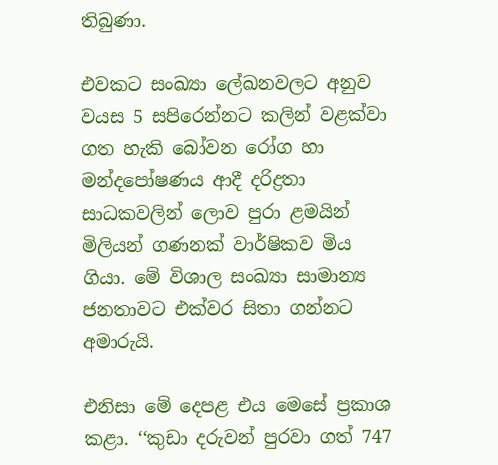තිබුණා.

එවකට සංඛ්‍යා ලේඛනවලට අනුව වයස 5 සපිරෙන්නට කලින් වළක්වා ගත හැකි බෝවන රෝග හා මන්දපෝෂණය ආදී දරිද්‍රතා සාධකවලින් ලොව පුරා ළමයින් මිලියන් ගණනක් වාර්ෂිකව මිය ගියා. මේ විශාල සංඛ්‍යා සාමාන්‍ය ජනතාවට එක්වර සිතා ගන්නට අමාරුයි.

එනිසා මේ දෙපළ එය මෙසේ ප්‍රකාශ කළා. ‘‘කුඩා දරුවන් පුරවා ගත් 747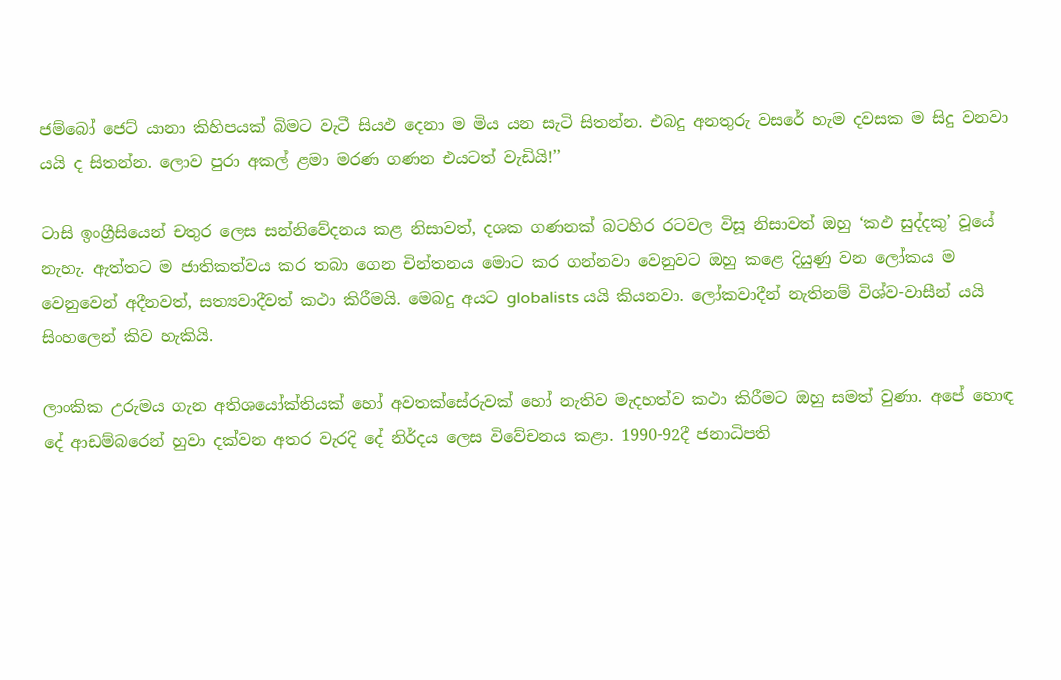ජම්බෝ ජෙට් යානා කිහිපයක් බිමට වැටී සියඵ දෙනා ම මිය යන සැටි සිතන්න. එබදු අනතුරු වසරේ හැම දවසක ම සිදු වනවා යයි ද සිතන්න. ලොව පුරා අකල් ළමා මරණ ගණන එයටත් වැඩියි!’’

ටාසි ඉංග්‍රීසියෙන් චතුර ලෙස සන්නිවේදනය කළ නිසාවත්, දශක ගණනක් බටහිර රටවල විසූ නිසාවත් ඔහු ‘කඵ සුද්දකු’ වූයේ නැහැ. ඇත්තට ම ජාතිකත්වය කර තබා ගෙන චින්තනය මොට කර ගන්නවා වෙනුවට ඔහු කළෙ දියුණු වන ලෝකය ම වෙනුවෙන් අදීනවත්, සත්‍යවාදීවත් කථා කිරීමයි. මෙබදු අයට globalists යයි කියනවා. ලෝකවාදීන් නැතිනම් විශ්ව-වාසීන් යයි සිංහලෙන් කිව හැකියි.

ලාංකික උරුමය ගැන අතිශයෝක්තියක් හෝ අවතක්සේරුවක් හෝ නැතිව මැදහත්ව කථා කිරීමට ඔහු සමත් වුණා. අපේ හොඳ දේ ආඩම්බරෙන් හුවා දක්වන අතර වැරදි දේ නිර්දය ලෙස විවේචනය කළා. 1990-92දී ජනාධිපති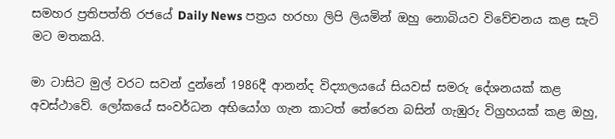සමහර ප්‍රතිපත්ති රජයේ Daily News පත්‍රය හරහා ලිපි ලියමින් ඔහු නොබියව විවේචනය කළ සැටි මට මතකයි.

මා ටාසිට මුල් වරට සවන් දුන්නේ 1986දී ආනන්ද විද්‍යාලයයේ සියවස් සමරු දේශනයක් කළ අවස්ථාවේ. ලෝකයේ සංවර්ධන අභියෝග ගැන කාටත් තේරෙන බසින් ගැඹුරු විග්‍රහයක් කළ ඔහු,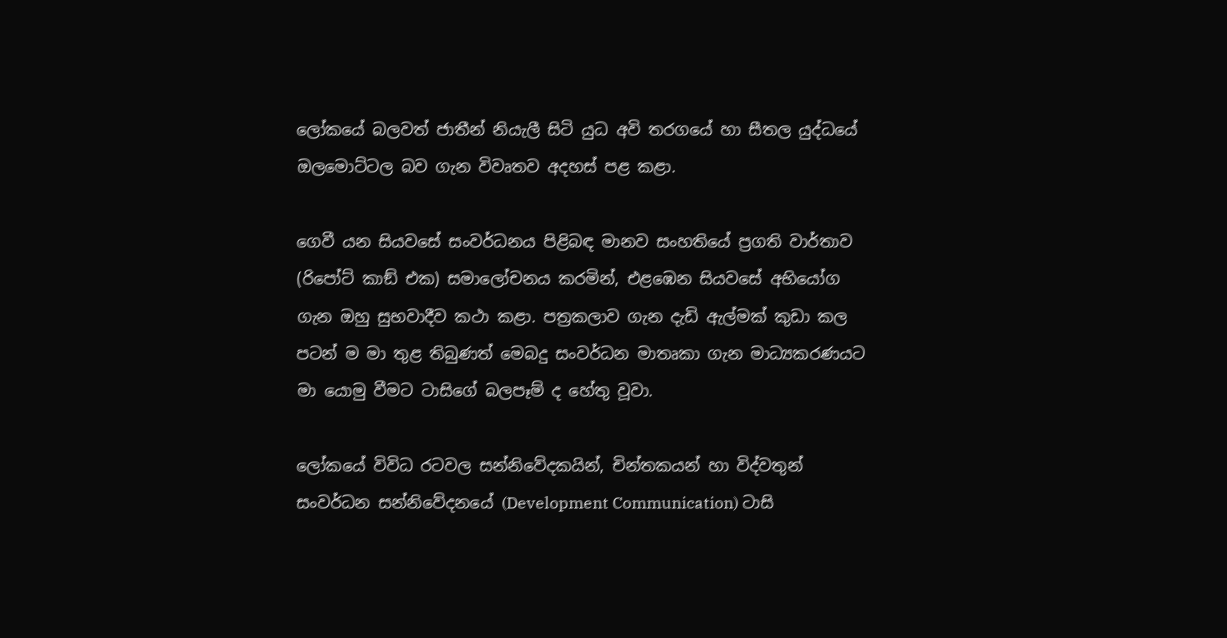ලෝකයේ බලවත් ජාතීන් නියැලී සිටි යුධ අවි තරගයේ හා සීතල යුද්ධයේ ඔලමොට්ටල බව ගැන විවෘතව අදහස් පළ කළා.

ගෙවී යන සියවසේ සංවර්ධනය පිළිබඳ මානව සංහතියේ ප්‍රගති වාර්තාව (රිපෝට් කාඞ් එක) සමාලෝචනය කරමින්, එළඹෙන සියවසේ අභියෝග ගැන ඔහු සුභවාදීව කථා කළා. පත්‍රකලාව ගැන දැඩි ඇල්මක් කුඩා කල පටන් ම මා තුළ තිබුණත් මෙබදු සංවර්ධන මාතෘකා ගැන මාධ්‍යකරණයට මා යොමු වීමට ටාසිගේ බලපෑම් ද හේතු වූවා.

ලෝකයේ විවිධ රටවල සන්නිවේදකයින්, චින්තකයන් හා විද්වතුන් සංවර්ධන සන්නිවේදනයේ (Development Communication) ටාසි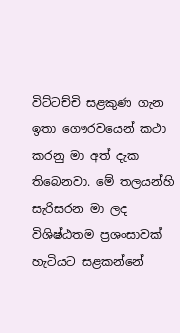විට්ටච්චි සළකුණ ගැන ඉතා ගෞරවයෙන් කථා කරනු මා අත් දැක තිබෙනවා. මේ තලයන්හි සැරිසරන මා ලද විශිෂ්ඨතම ප්‍රශංසාවක් හැටියට සළකන්නේ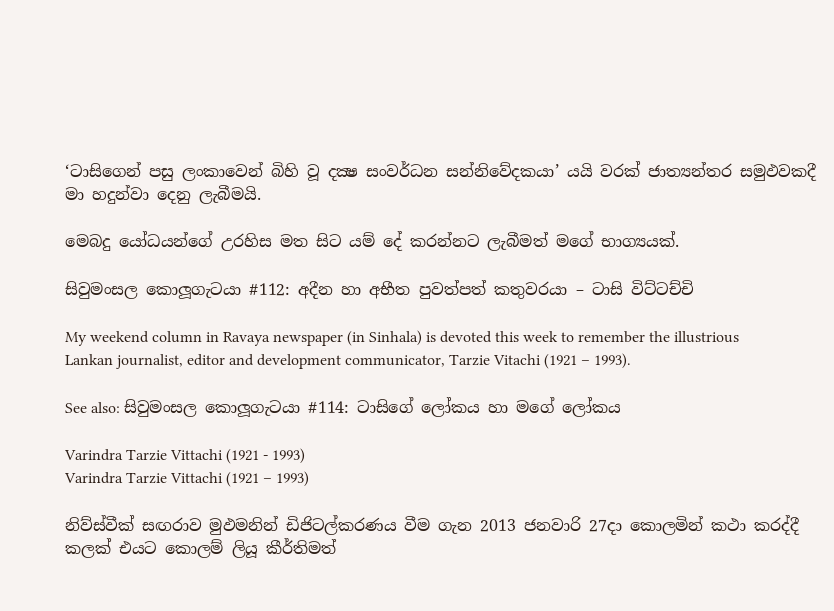‘ටාසිගෙන් පසු ලංකාවෙන් බිහි වූ දක්‍ෂ සංවර්ධන සන්නිවේදකයා’ යයි වරක් ජාත්‍යන්තර සමුඵවකදී මා හදුන්වා දෙනු ලැබීමයි.

මෙබදු යෝධයන්ගේ උරහිස මත සිට යම් දේ කරන්නට ලැබීමත් මගේ භාග්‍යයක්.

සිවුමංසල කොලූගැටයා #112: අදීන හා අභීත පුවත්පත් කතුවරයා – ටාසි විට්ටච්චි

My weekend column in Ravaya newspaper (in Sinhala) is devoted this week to remember the illustrious Lankan journalist, editor and development communicator, Tarzie Vitachi (1921 – 1993).

See also: සිවුමංසල කොලූගැටයා #114: ටාසිගේ ලෝකය හා මගේ ලෝකය

Varindra Tarzie Vittachi (1921 - 1993)
Varindra Tarzie Vittachi (1921 – 1993)

නිව්ස්වීක් සඟරාව මුඵමනින් ඩිජිටල්කරණය වීම ගැන 2013 ජනවාරි 27දා කොලමින් කථා කරද්දී කලක් එයට කොලම් ලියූ කීර්තිමත්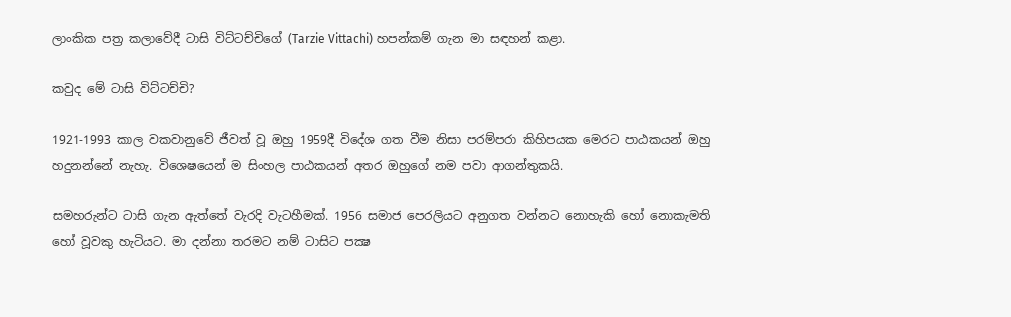ලාංකික පත්‍ර කලාවේදී ටාසි විට්ටච්චිගේ (Tarzie Vittachi) හපන්කම් ගැන මා සඳහන් කළා.

කවුද මේ ටාසි විට්ටච්චි?

1921-1993 කාල වකවානුවේ ජීවත් වූ ඔහු 1959දී විදේශ ගත වීම නිසා පරම්පරා කිහිපයක මෙරට පාඨකයන් ඔහු හදුනන්නේ නැහැ. විශෙෂයෙන් ම සිංහල පාඨකයන් අතර ඔහුගේ නම පවා ආගන්තුකයි.

සමහරුන්ට ටාසි ගැන ඇත්තේ වැරදි වැටහීමක්. 1956 සමාජ පෙරලියට අනුගත වන්නට නොහැකි හෝ නොකැමති හෝ වූවකු හැටියට. මා දන්නා තරමට නම් ටාසිට පක්‍ෂ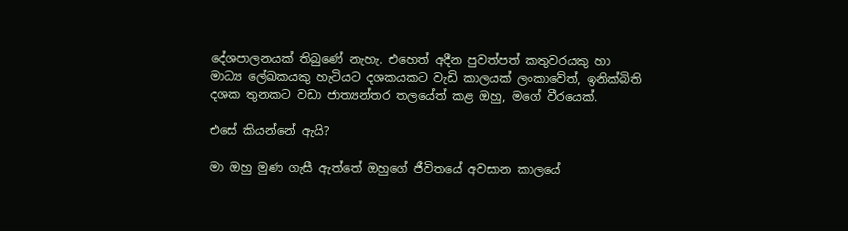දේශපාලනයක් තිබුණේ නැහැ. එහෙත් අදීන පුවත්පත් කතුවරයකු හා මාධ්‍ය ලේඛකයකු හැටියට දශකයකට වැඩි කාලයක් ලංකාවේත්, ඉනික්බිති දශක තුනකට වඩා ජාත්‍යන්තර තලයේත් කළ ඔහු, මගේ වීරයෙක්.

එසේ කියන්නේ ඇයි?

මා ඔහු මුණ ගැසී ඇත්තේ ඔහුගේ ජීවිතයේ අවසාන කාලයේ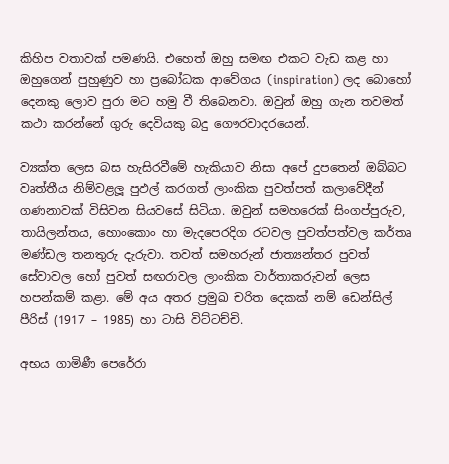කිහිප වතාවක් පමණයි. එහෙත් ඔහු සමඟ එකට වැඩ කළ හා ඔහුගෙන් පුහුණුව හා ප්‍රබෝධක ආවේගය (inspiration) ලද බොහෝ දෙනකු ලොව පුරා මට හමු වී තිබෙනවා. ඔවුන් ඔහු ගැන තවමත් කථා කරන්නේ ගුරු දෙවියකු බදු ගෞරවාදරයෙන්.

ව්‍යක්ත ලෙස බස හැසිරවීමේ හැකියාව නිසා අපේ දුපතෙන් ඔබ්බට වෘත්තීය නිම්වළලූ පුඵල් කරගත් ලාංකික පුවත්පත් කලාවේදීන් ගණනාවක් විසිවන සියවසේ සිටියා. ඔවුන් සමහරෙක් සිංගප්පුරුව, තායිලන්තය, හොංකොං හා මැදපෙරදිග රටවල පුවත්පත්වල කර්තෘ මණ්ඩල තනතුරු දැරුවා. තවත් සමහරුන් ජාත්‍යන්තර පුවත් සේවාවල හෝ පුවත් සඟරාවල ලාංකික වාර්තාකරුවන් ලෙස හපන්කම් කළා. මේ අය අතර ප්‍රමුඛ චරිත දෙකක් නම් ඩෙන්සිල් පීරිස් (1917 – 1985) හා ටාසි විට්ටච්චි.

අභය ගාමිණී පෙරේරා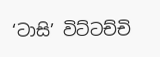‘ටාසි’ විට්ටච්චි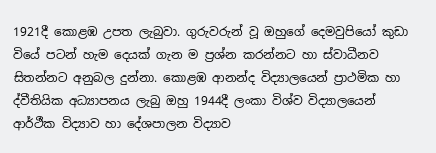1921දී කොළඹ උපත ලැබුවා. ගුරුවරුන් වූ ඔහුගේ දෙමවුපියෝ කුඩා වියේ පටන් හැම දෙයක් ගැන ම ප්‍රශ්න කරන්නට හා ස්වාධීනව සිතන්නට අනුබල දුන්නා. කොළඹ ආනන්ද විද්‍යාලයෙන් ප්‍රාථමික හා ද්වීතියික අධ්‍යාපනය ලැබු ඔහු 1944දී ලංකා විශ්ව විද්‍යාලයෙන් ආර්ථීක විද්‍යාව හා දේශපාලන විද්‍යාව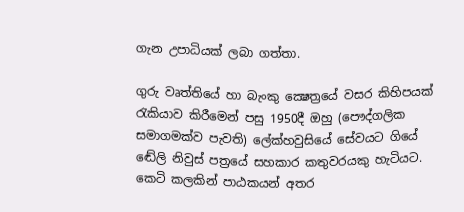ගැන උපාධියක් ලබා ගත්තා.

ගුරු වෘත්තියේ හා බැංකු ක්‍ෂෙත්‍රයේ වසර කිහිපයක් රැකියාව කිරීමෙන් පසු 1950දී ඔහු (පෞද්ගලික සමාගමක්ව පැවති) ලේක්හවුසියේ සේවයට ගියේ ඬේලි නිවුස් පත්‍රයේ සහකාර කතුවරයකු හැටියට. කෙටි කලකින් පාඨකයන් අතර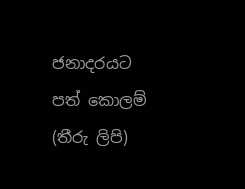ජනාදරයට පත් කොලම් (තීරු ලිපි)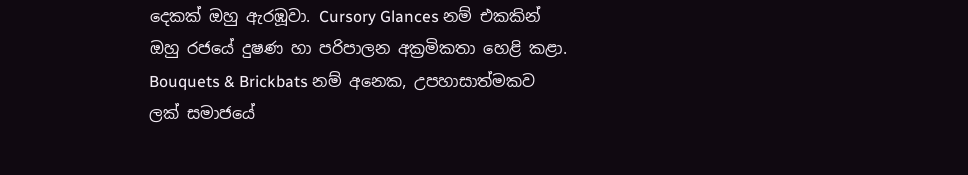දෙකක් ඔහු ඇරඹූවා. Cursory Glances නම් එකකින් ඔහු රජයේ දුෂණ හා පරිපාලන අක්‍රමිකතා හෙළි කළා. Bouquets & Brickbats නම් අනෙක, උපහාසාත්මකව ලක් සමාජයේ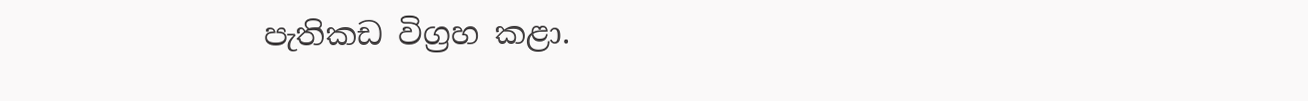පැතිකඩ විග්‍රහ කළා.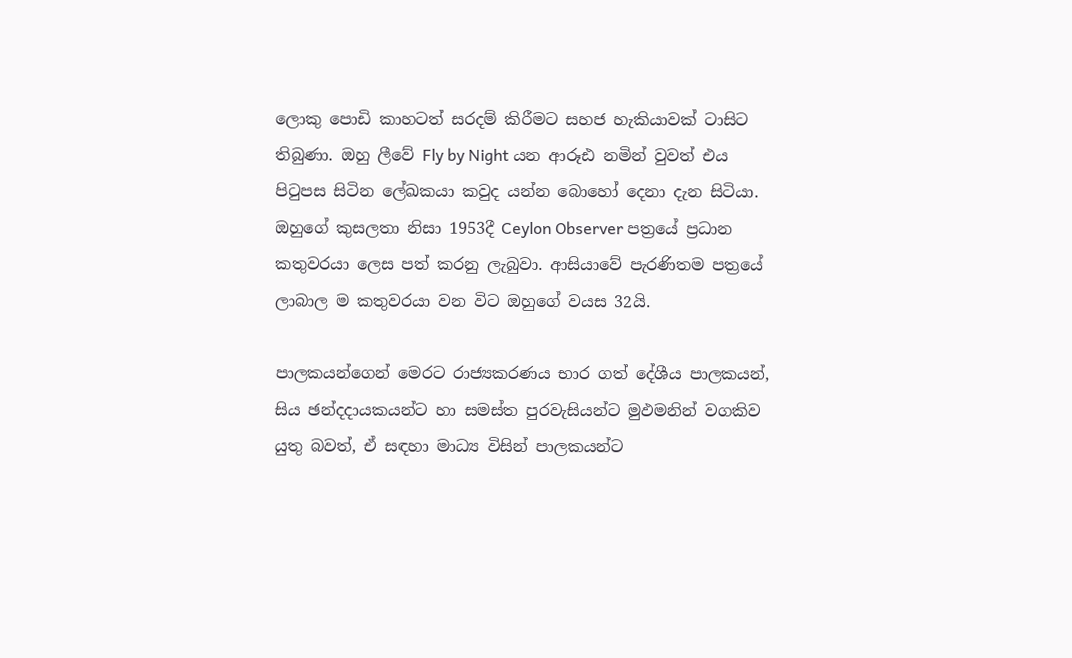ලොකු පොඩි කාහටත් සරදම් කිරීමට සහජ හැකියාවක් ටාසිට තිබුණා. ඔහු ලීවේ Fly by Night යන ආරූඪ නමින් වුවත් එය පිටුපස සිටින ලේඛකයා කවුද යන්න බොහෝ දෙනා දැන සිටියා. ඔහුගේ කුසලතා නිසා 1953දී Ceylon Observer පත්‍රයේ ප්‍රධාන කතුවරයා ලෙස පත් කරනු ලැබුවා. ආසියාවේ පැරණිතම පත්‍රයේ ලාබාල ම කතුවරයා වන විට ඔහුගේ වයස 32යි.

පාලකයන්ගෙන් මෙරට රාජ්‍යකරණය භාර ගත් දේශීය පාලකයන්, සිය ඡන්දදායකයන්ට හා සමස්ත පුරවැසියන්ට මුඵමනින් වගකිව යුතු බවත්, ඒ සඳහා මාධ්‍ය විසින් පාලකයන්ට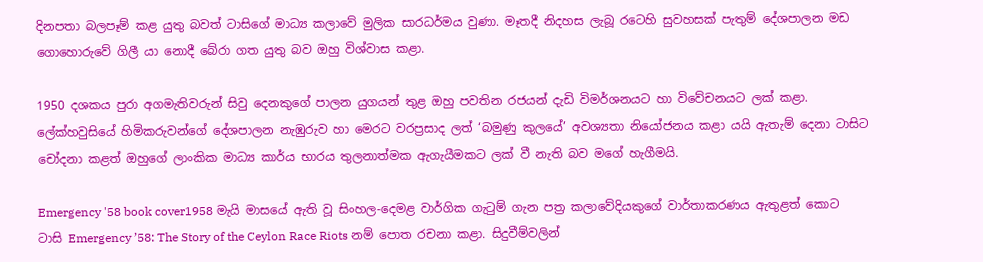දිනපතා බලපෑම් කළ යුතු බවත් ටාසිගේ මාධ්‍ය කලාවේ මුලික සාරධර්මය වුණා. මෑතදී නිදහස ලැබූ රටෙහි සුවහසක් පැතුම් දේශපාලන මඩ ගොහොරුවේ ගිලී යා නොදී බේරා ගත යුතු බව ඔහු විශ්වාස කළා.

1950 දශකය පුරා අගමැතිවරුන් සිවු දෙනකුගේ පාලන යුගයන් තුළ ඔහු පවතින රජයන් දැඩි විමර්ශනයට හා විවේචනයට ලක් කළා. ලේක්හවුසියේ හිමිකරුවන්ගේ දේශපාලන නැඹුරුව හා මෙරට වරප්‍රසාද ලත් ‘බමුණු කුලයේ’ අවශ්‍යතා නියෝජනය කළා යයි ඇතැම් දෙනා ටාසිට චෝදනා කළත් ඔහුගේ ලාංකික මාධ්‍ය කාර්ය භාරය තුලනාත්මක ඇගැයීමකට ලක් වී නැති බව මගේ හැගීමයි.

Emergency '58 book cover1958 මැයි මාසයේ ඇති වූ සිංහල-දෙමළ වාර්ගික ගැටුම් ගැන පත්‍ර කලාවේදියකුගේ වාර්තාකරණය ඇතුළත් කොට ටාසි Emergency ’58: The Story of the Ceylon Race Riots නම් පොත රචනා කළා. සිදුවීම්වලින්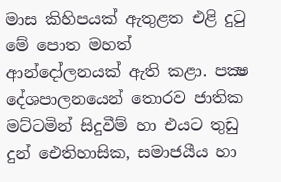මාස කිහිපයක් ඇතුළත එළි දුටු මේ පොත මහත් ආන්දෝලනයක් ඇති කළා. පක්‍ෂ දේශපාලනයෙන් තොරව ජාතික මට්ටමින් සිදුවීම් හා එයට තුඩු දුන් ඓතිහාසික, සමාජයීය හා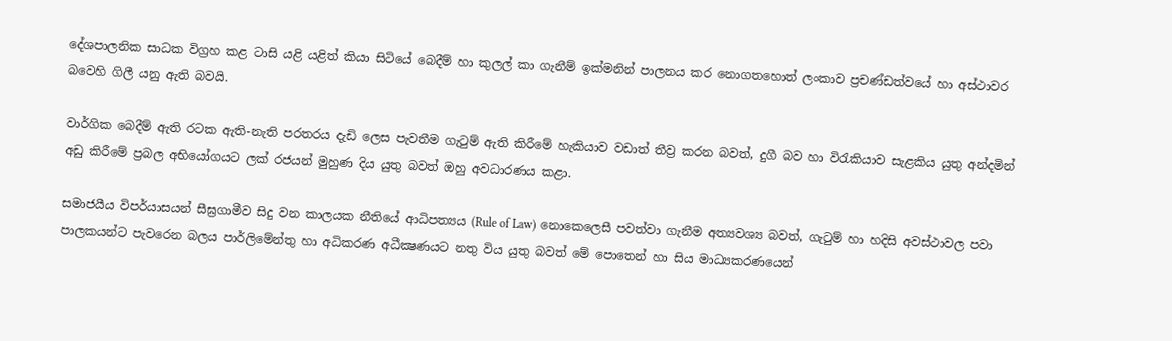දේශපාලනික සාධක විග්‍රහ කළ ටාසි යළි යළිත් කියා සිටියේ බෙදීම් හා කුලල් කා ගැනීම් ඉක්මනින් පාලනය කර නොගතහොත් ලංකාව ප්‍රචණ්ඩත්වයේ හා අස්ථාවර බවෙහි ගිලී යනු ඇති බවයි.

වාර්ගික බෙදීම් ඇති රටක ඇති-නැති පරතරය දැඩි ලෙස පැවතීම ගැටුම් ඇති කිරීමේ හැකියාව වඩාත් තීව්‍ර කරන බවත්, දුගී බව හා විරැකියාව සැළකිය යුතු අන්දමින් අඩු කිරීමේ ප්‍රබල අභියෝගයට ලක් රජයන් මුහුණ දිය යුතු බවත් ඔහු අවධාරණය කළා.

සමාජයීය විපර්යාසයන් සීඝ්‍රගාමීව සිදු වන කාලයක නීතියේ ආධිපත්‍යය (Rule of Law) නොකෙලෙසී පවත්වා ගැනීම අත්‍යවශ්‍ය බවත්, ගැටුම් හා හදිසි අවස්ථාවල පවා පාලකයන්ට පැවරෙන බලය පාර්ලිමේන්තු හා අධිකරණ අධීක්‍ෂණයට නතු විය යුතු බවත් මේ පොතෙන් හා සිය මාධ්‍යකරණයෙන්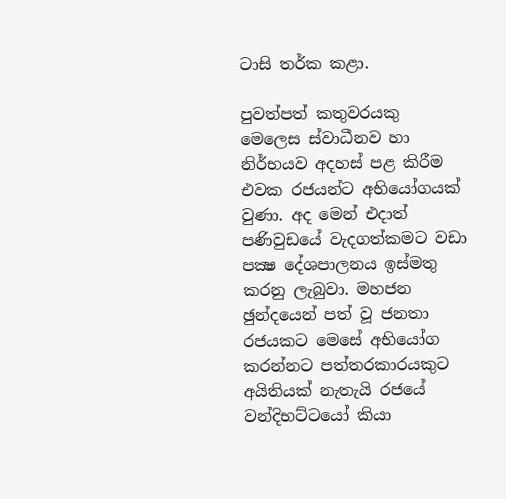ටාසි තර්ක කළා.

පුවත්පත් කතුවරයකු මෙලෙස ස්වාධීනව හා නිර්භයව අදහස් පළ කිරීම එවක රජයන්ට අභියෝගයක් වුණා. අද මෙන් එදාත් පණිවුඩයේ වැදගත්කමට වඩා පක්‍ෂ දේශපාලනය ඉස්මතු කරනු ලැබුවා. මහජන ඡුන්දයෙන් පත් වූ ජනතා රජයකට මෙසේ අභියෝග කරන්නට පත්තරකාරයකුට අයිතියක් නැතැයි රජයේ වන්දිභට්ටයෝ කියා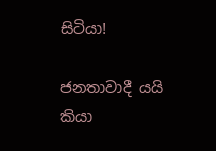සිටියා!

ජනතාවාදී යයි කියා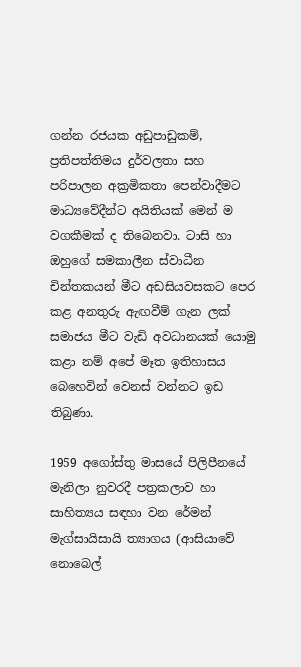ගන්න රජයක අඩුපාඩුකම්, ප්‍රතිපත්තිමය දුර්වලතා සහ පරිපාලන අක්‍රමිකතා පෙන්වාදීමට මාධ්‍යවේදීන්ට අයිතියක් මෙන් ම වගකීමක් ද තිබෙනවා. ටාසි හා ඔහුගේ සමකාලීන ස්වාධීන චින්තකයන් මීට අඩසියවසකට පෙර කළ අනතුරු ඇඟවීම් ගැන ලක් සමාජය මීට වැඩි අවධානයක් යොමු කළා නම් අපේ මෑත ඉතිහාසය බෙහෙවින් වෙනස් වන්නට ඉඩ තිබුණා.

1959 අගෝස්තු මාසයේ පිලිපීනයේ මැනිලා නුවරදී පත්‍රකලාව හා සාහිත්‍යය සඳහා වන රේමන් මැග්සායිසායි ත්‍යාගය (ආසියාවේ නොබෙල්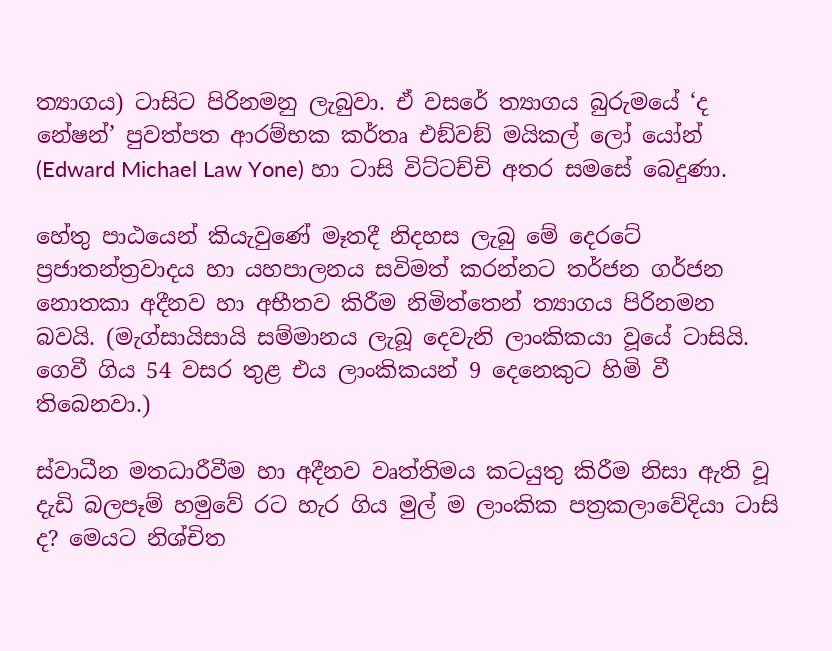ත්‍යාගය) ටාසිට පිරිනමනු ලැබුවා. ඒ වසරේ ත්‍යාගය බුරුමයේ ‘ද නේෂන්’ පුවත්පත ආරම්භක කර්තෘ එඞ්වඞ් මයිකල් ලෝ යෝන් (Edward Michael Law Yone) හා ටාසි විට්ටච්චි අතර සමසේ බෙදුණා.

හේතු පාඨයෙන් කියැවුණේ මෑතදී නිදහස ලැබු මේ දෙරටේ ප්‍රජාතන්ත්‍රවාදය හා යහපාලනය සවිමත් කරන්නට තර්ජන ගර්ජන නොතකා අදීනව හා අභීතව කිරීම නිමිත්තෙන් ත්‍යාගය පිරිනමන බවයි. (මැග්සායිසායි සම්මානය ලැබූ දෙවැනි ලාංකිකයා වූයේ ටාසියි. ගෙවී ගිය 54 වසර තුළ එය ලාංකිකයන් 9 දෙනෙකුට හිමි වී තිබෙනවා.)

ස්වාධීන මතධාරීවීම හා අදීනව වෘත්තිමය කටයුතු කිරීම නිසා ඇති වූ දැඩි බලපෑම් හමුවේ රට හැර ගිය මුල් ම ලාංකික පත්‍රකලාවේදියා ටාසි ද? මෙයට නිශ්චිත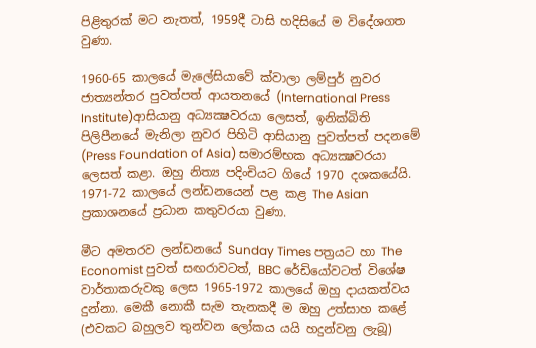පිළිතුරක් මට නැතත්, 1959දී ටාසි හදිසියේ ම විදේශගත වුණා.

1960-65 කාලයේ මැලේසියාවේ ක්වාලා ලම්පුර් නුවර ජාත්‍යන්තර පුවත්පත් ආයතනයේ (International Press Institute)ආසියානු අධ්‍යක්‍ෂවරයා ලෙසත්, ඉනික්බිති පිලිපීනයේ මැනිලා නුවර පිහිටි ආසියානු පුවත්පත් පදනමේ (Press Foundation of Asia) සමාරම්භක අධ්‍යක්‍ෂවරයා ලෙසත් කළා. ඔහු නිත්‍ය පදිංචියට ගියේ 1970 දශකයේයි. 1971-72 කාලයේ ලන්ඩනයෙන් පළ කළ The Asian ප්‍රකාශනයේ ප්‍රධාන කතුවරයා වුණා.

මීට අමතරව ලන්ඩනයේ Sunday Times පත්‍රයට හා The Economist පුවත් සඟරාවටත්, BBC රේඩියෝවටත් විශේෂ වාර්තාකරුවකු ලෙස 1965-1972 කාලයේ ඔහු දායකත්වය දුන්නා. මෙකී නොකී සැම තැනකදී ම ඔහු උත්සාහ කළේ (එවකට බහුලව තුන්වන ලෝකය යයි හදුන්වනු ලැබූ)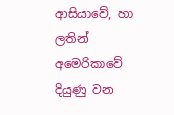ආසියාවේ, හා ලතින් අමෙරිකාවේ දියුණු වන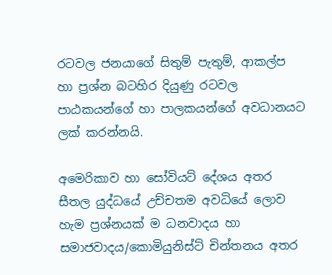රටවල ජනයාගේ සිතුම් පැතුම්, ආකල්ප හා ප්‍රශ්න බටහිර දියුණු රටවල පාඨකයන්ගේ හා පාලකයන්ගේ අවධානයට ලක් කරන්නයි.

අමෙරිකාව හා සෝවියට් දේශය අතර සීතල යුද්ධයේ උච්චතම අවධියේ ලොව හැම ප්‍රශ්නයක් ම ධනවාදය හා සමාජවාදය/කොමියුනිස්ට් චින්තනය අතර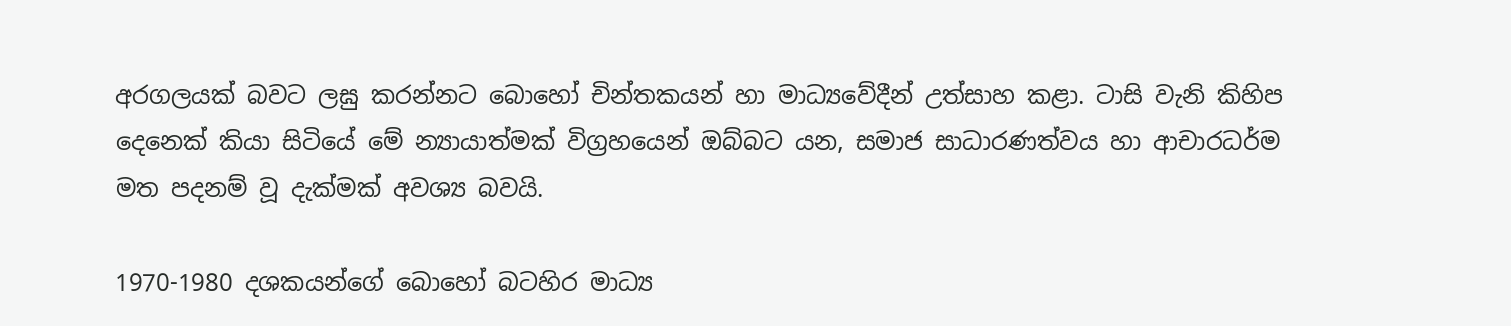අරගලයක් බවට ලඝු කරන්නට බොහෝ චින්තකයන් හා මාධ්‍යවේදීන් උත්සාහ කළා. ටාසි වැනි කිහිප දෙනෙක් කියා සිටියේ මේ න්‍යායාත්මක් විග්‍රහයෙන් ඔබ්බට යන, සමාජ සාධාරණත්වය හා ආචාරධර්ම මත පදනම් වූ දැක්මක් අවශ්‍ය බවයි.

1970-1980 දශකයන්ගේ බොහෝ බටහිර මාධ්‍ය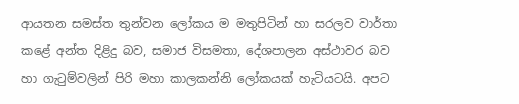ආයතන සමස්ත තුන්වන ලෝකය ම මතුපිටින් හා සරලව වාර්තා කළේ අන්ත දිළිදු බව, සමාජ විසමතා, දේශපාලන අස්ථාවර බව හා ගැටුම්වලින් පිරි මහා කාලකන්නි ලෝකයක් හැටියටයි. අපට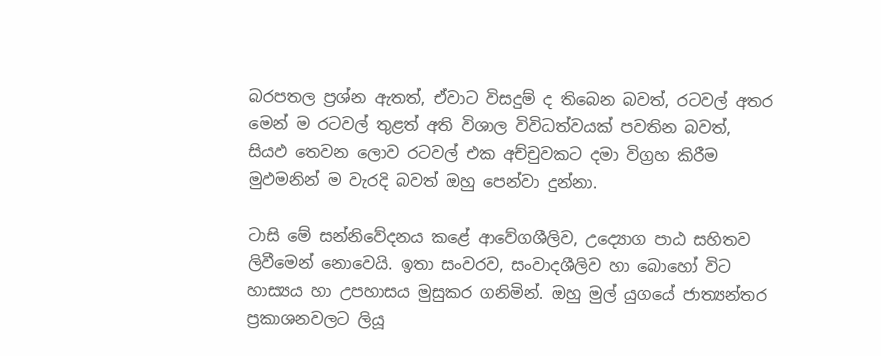බරපතල ප්‍රශ්න ඇතත්, ඒවාට විසදුම් ද තිබෙන බවත්, රටවල් අතර මෙන් ම රටවල් තුළත් අති විශාල විවිධත්වයක් පවතින බවත්, සියඵ තෙවන ලොව රටවල් එක අච්චුවකට දමා විග්‍රහ කිරීම මුඵමනින් ම වැරදි බවත් ඔහු පෙන්වා දුන්නා.

ටාසි මේ සන්නිවේදනය කළේ ආවේගශීලිව, උද්‍යොග පාඨ සහිතව ලිවීමෙන් නොවෙයි. ඉතා සංවරව, සංවාදශීලිව හා බොහෝ විට හාස්‍යය හා උපහාසය මුසුකර ගනිමින්. ඔහු මුල් යුගයේ ජාත්‍යන්තර ප්‍රකාශනවලට ලියූ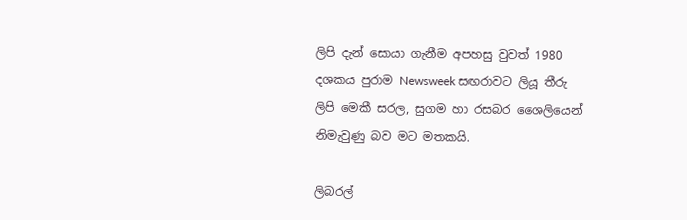ලිපි දැන් සොයා ගැනීම අපහසු වුවත් 1980 දශකය පුරාම Newsweek සඟරාවට ලියූ තීරු ලිපි මෙකී සරල, සුගම හා රසබර ශෛලියෙන් නිමැවුණු බව මට මතකයි.

ලිබරල්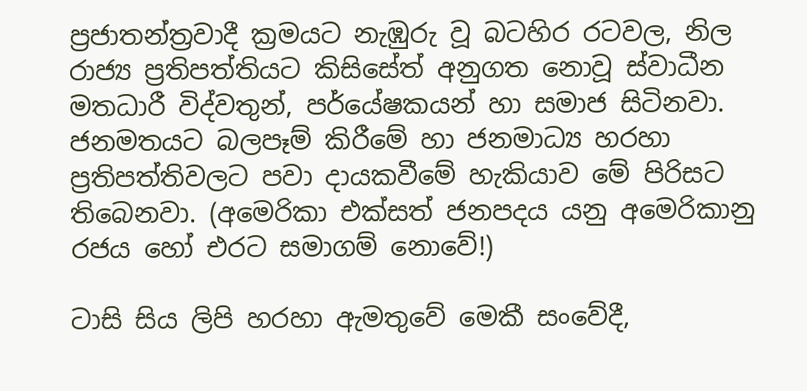ප්‍රජාතන්ත්‍රවාදී ක්‍රමයට නැඹුරු වූ බටහිර රටවල, නිල රාජ්‍ය ප්‍රතිපත්තියට කිසිසේත් අනුගත නොවූ ස්වාධීන මතධාරී විද්වතුන්, පර්යේෂකයන් හා සමාජ සිටිනවා. ජනමතයට බලපෑම් කිරීමේ හා ජනමාධ්‍ය හරහා ප්‍රතිපත්තිවලට පවා දායකවීමේ හැකියාව මේ පිරිසට තිබෙනවා. (අමෙරිකා එක්සත් ජනපදය යනු අමෙරිකානු රජය හෝ එරට සමාගම් නොවේ!)

ටාසි සිය ලිපි හරහා ඇමතුවේ මෙකී සංවේදී,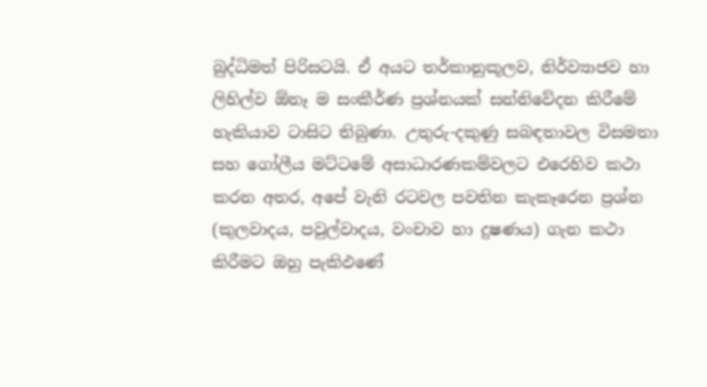බුද්ධිමත් පිරිසටයි. ඒ අයට තර්කානුකූලව, නිර්ව්‍යාජව හා ලිහිල්ව ඕනෑ ම සංකීර්ණ ප්‍රශ්නයක් සන්නිවේදන කිරීමේ හැකියාව ටාසිට තිබුණා. උතුරු-දකුණු සබඳතාවල විසමතා සහ ගෝලීය මට්ටමේ අසාධාරණකම්වලට එරෙහිව කථා කරන අතර, අපේ වැනි රටවල පවතින කැකෑරෙන ප්‍රශ්න (කුලවාදය, පවුල්වාදය, වංචාව හා දුෂණය) ගැන කථා කිරීමට ඔහු පැකිඵණේ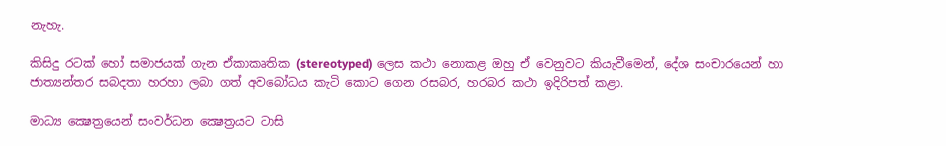නැහැ.

කිසිදු රටක් හෝ සමාජයක් ගැන ඒකාකෘතික (stereotyped) ලෙස කථා නොකළ ඔහු ඒ වෙනුවට කියැවීමෙන්, දේශ සංචාරයෙන් හා ජාත්‍යන්තර සබදතා හරහා ලබා ගත් අවබෝධය කැටි කොට ගෙන රසබර, හරබර කථා ඉදිරිපත් කළා.

මාධ්‍ය ක්‍ෂෙත්‍රයෙන් සංවර්ධන ක්‍ෂෙත්‍රයට ටාසි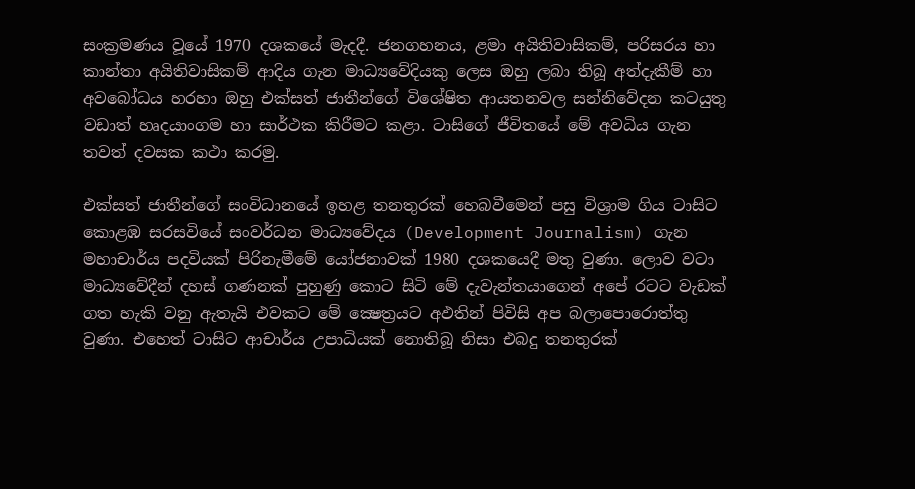සංක්‍රමණය වූයේ 1970 දශකයේ මැදදී. ජනගහනය, ළමා අයිතිවාසිකම්, පරිසරය හා කාන්තා අයිතිවාසිකම් ආදිය ගැන මාධ්‍යවේදියකු ලෙස ඔහු ලබා තිබූ අත්දැකීම් හා අවබෝධය හරහා ඔහු එක්සත් ජාතීන්ගේ විශේෂිත ආයතනවල සන්නිවේදන කටයුතු වඩාත් හෘදයාංගම හා සාර්ථක කිරීමට කළා. ටාසිගේ ජීවිතයේ මේ අවධිය ගැන තවත් දවසක කථා කරමු.

එක්සත් ජාතීන්ගේ සංවිධානයේ ඉහළ තනතුරක් හෙබවීමෙන් පසු විශ්‍රාම ගිය ටාසිට කොළඹ සරසවියේ සංවර්ධන මාධ්‍යවේදය (Development Journalism) ගැන මහාචාර්ය පදවියක් පිරිනැමීමේ යෝජනාවක් 1980 දශකයෙදී මතු වුණා. ලොව වටා මාධ්‍යවේදීන් දහස් ගණනක් පුහුණු කොට සිටි මේ දැවැන්තයාගෙන් අපේ රටට වැඩක් ගත හැකි වනු ඇතැයි එවකට මේ ක්‍ෂෙත්‍රයට අඵතින් පිවිසි අප බලාපොරොත්තු වුණා. එහෙත් ටාසිට ආචාර්ය උපාධියක් නොතිබූ නිසා එබදු තනතුරක්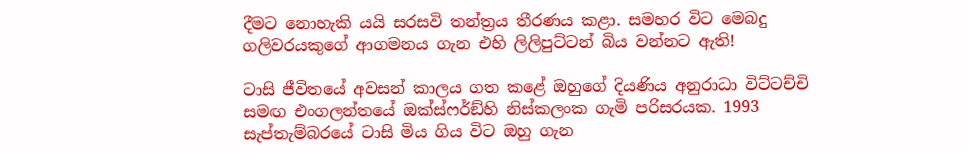දීමට නොහැකි යයි සරසවි තන්ත්‍රය තීරණය කළා. සමහර විට මෙබදු ගලිවරයකුගේ ආගමනය ගැන එහි ලිලිපුට්ටන් බිය වන්නට ඇති!

ටාසි ජීවිතයේ අවසන් කාලය ගත කළේ ඔහුගේ දියණිය අනුරාධා විට්ටච්චි සමඟ එංගලන්තයේ ඔක්ස්ෆර්ඞ්හි නිස්කලංක ගැමි පරිසරයක. 1993 සැප්තැම්බරයේ ටාසි මිය ගිය විට ඔහු ගැන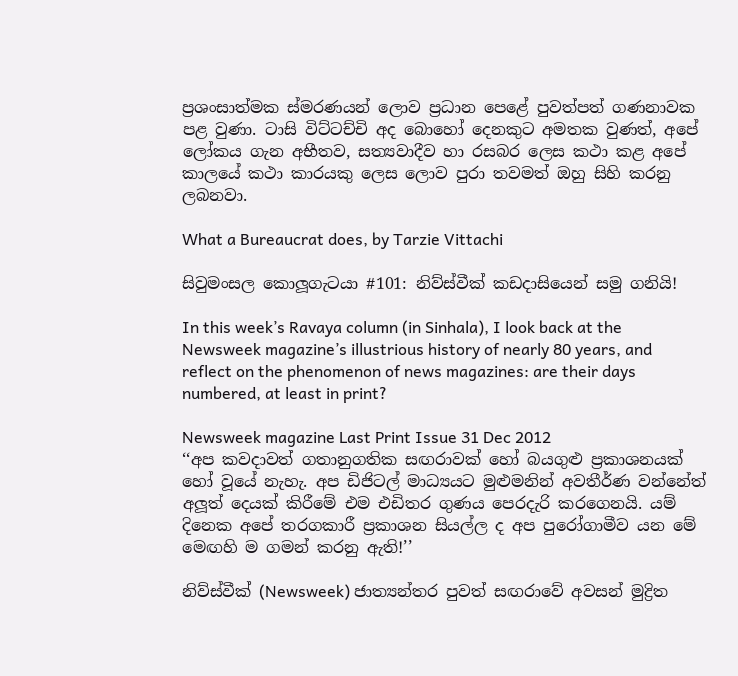ප්‍රශංසාත්මක ස්මරණයන් ලොව ප්‍රධාන පෙළේ පුවත්පත් ගණනාවක පළ වුණා. ටාසි විට්ටච්චි අද බොහෝ දෙනකුට අමතක වුණත්, අපේ ලෝකය ගැන අභීතව, සත්‍යවාදීව හා රසබර ලෙස කථා කළ අපේ කාලයේ කථා කාරයකු ලෙස ලොව පුරා තවමත් ඔහු සිහි කරනු ලබනවා.

What a Bureaucrat does, by Tarzie Vittachi

සිවුමංසල කොලූගැටයා #101: නිව්ස්වීක් කඩදාසියෙන් සමු ගනියි!

In this week’s Ravaya column (in Sinhala), I look back at the Newsweek magazine’s illustrious history of nearly 80 years, and reflect on the phenomenon of news magazines: are their days numbered, at least in print?

Newsweek magazine Last Print Issue 31 Dec 2012
‘‘අප කවදාවත් ගතානුගතික සඟරාවක් හෝ බයගුළු ප්‍රකාශනයක් හෝ වූයේ නැහැ. අප ඩිජිටල් මාධ්‍යයට මුළුමනින් අවතීර්ණ වන්නේත් අලූත් දෙයක් කිරීමේ එම එඩිතර ගුණය පෙරදැරි කරගෙනයි. යම් දිනෙක අපේ තරගකාරී ප්‍රකාශන සියල්ල ද අප පුරෝගාමීව යන මේ මෙඟහි ම ගමන් කරනු ඇති!’’

නිව්ස්වීක් (Newsweek) ජාත්‍යන්තර පුවත් සඟරාවේ අවසන් මුද්‍රිත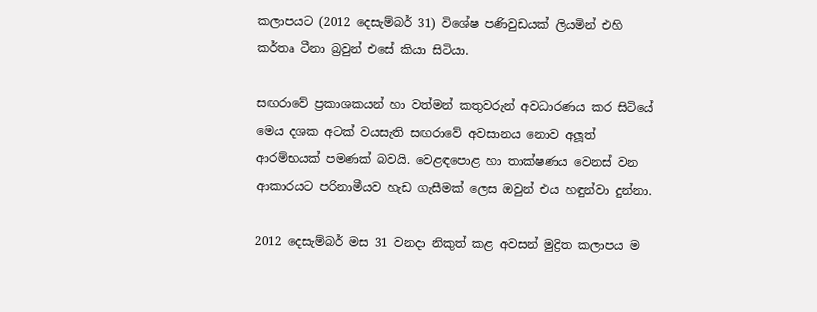කලාපයට (2012 දෙසැම්බර් 31) විශේෂ පණිවුඩයක් ලියමින් එහි කර්තෘ ටීනා බ්‍රවුන් එසේ කියා සිටියා.

සඟරාවේ ප්‍රකාශකයන් හා වත්මන් කතුවරුන් අවධාරණය කර සිටියේ මෙය දශක අටක් වයසැති සඟරාවේ අවසානය නොව අලූත් ආරම්භයක් පමණක් බවයි. වෙළඳපොළ හා තාක්ෂණය වෙනස් වන ආකාරයට පරිනාමීයව හැඩ ගැසීමක් ලෙස ඔවුන් එය හඳුන්වා දුන්නා.

2012 දෙසැම්බර් මස 31 වනදා නිකුත් කළ අවසන් මුද්‍රිත කලාපය ම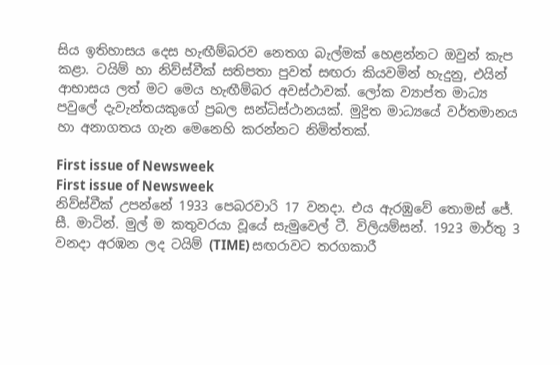සිය ඉතිහාසය දෙස හැඟීම්බරව නෙතග බැල්මක් හෙළන්නට ඔවුන් කැප කළා. ටයිම් හා නිව්ස්වීක් සතිපතා පුවත් සඟරා කියවමින් හැදුනු, එයින් ආභාසය ලත් මට මෙය හැඟීම්බර අවස්ථාවක්. ලෝක ව්‍යාප්ත මාධ්‍ය පවුලේ දැවැන්තයකුගේ ප්‍රබල සන්ධිස්ථානයක්. මුද්‍රිත මාධ්‍යයේ වර්තමානය හා අනාගතය ගැන මෙනෙහි කරන්නට නිමිත්තක්.

First issue of Newsweek
First issue of Newsweek
නිව්ස්වීක් උපන්නේ 1933 පෙබරවාරි 17 වනදා. එය ඇරඹුවේ තොමස් ජේ. සී. මාටින්. මුල් ම කතුවරයා වූයේ සැමුවෙල් ටී. විලියම්සන්. 1923 මාර්තු 3 වනදා අරඹන ලද ටයිම් (TIME) සඟරාවට තරගකාරී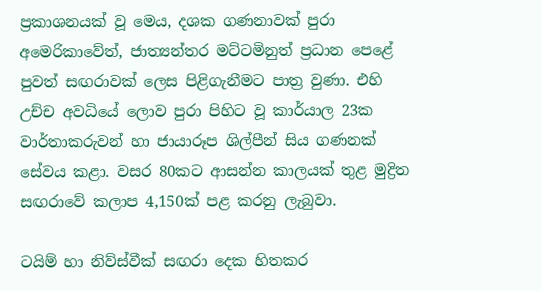ප්‍රකාශනයක් වූ මෙය, දශක ගණනාවක් පුරා අමෙරිකාවේත්, ජාත්‍යන්තර මට්ටමිනුත් ප්‍රධාන පෙළේ පුවත් සඟරාවක් ලෙස පිළිගැනීමට පාත්‍ර වුණා. එහි උච්ච අවධියේ ලොව පුරා පිහිට වූ කාර්යාල 23ක වාර්තාකරුවන් හා ජායාරූප ශිල්පීන් සිය ගණනක් සේවය කළා. වසර 80කට ආසන්න කාලයක් තුළ මුද්‍රිත සඟරාවේ කලාප 4,150ක් පළ කරනු ලැබුවා.

ටයිම් හා නිව්ස්වීක් සඟරා දෙක හිතකර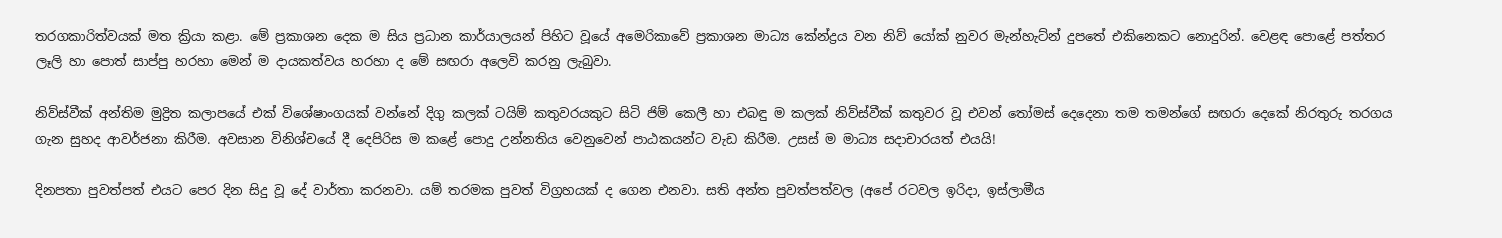තරගකාරිත්වයක් මත ක්‍රියා කළා. මේ ප්‍රකාශන දෙක ම සිය ප්‍රධාන කාර්යාලයන් පිහිට වූයේ අමෙරිකාවේ ප්‍රකාශන මාධ්‍ය කේන්ද්‍රය වන නිව් යෝක් නුවර මැන්හැට්න් දුපතේ එකිනෙකට නොදුරින්. වෙළඳ පොළේ පත්තර ලෑලි හා පොත් සාප්පු හරහා මෙන් ම දායකත්වය හරහා ද මේ සඟරා අලෙවි කරනු ලැබුවා.

නිව්ස්වීක් අන්තිම මුද්‍රිත කලාපයේ එක් විශේෂාංගයක් වන්නේ දිගු කලක් ටයිම් කතුවරයකුට සිටි ජිම් කෙලී හා එබඳු ම කලක් නිව්ස්වීක් කතුවර වූ එවන් තෝමස් දෙදෙනා තම තමන්ගේ සඟරා දෙකේ නිරතුරු තරගය ගැන සුහද ආවර්ජනා කිරීම. අවසාන විනිශ්චයේ දී දෙපිරිස ම කළේ පොදු උන්නතිය වෙනුවෙන් පාඨකයන්ට වැඩ කිරීම. උසස් ම මාධ්‍ය සදාචාරයත් එයයි!

දිනපතා පුවත්පත් එයට පෙර දින සිදු වූ දේ වාර්තා කරනවා. යම් තරමක පුවත් විග්‍රහයක් ද ගෙන එනවා. සති අන්ත පුවත්පත්වල (අපේ රටවල ඉරිදා, ඉස්ලාමීය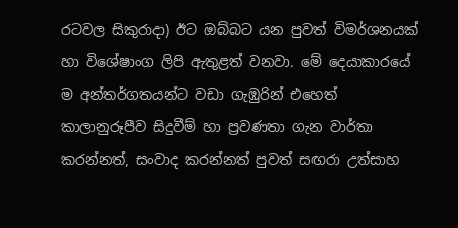රටවල සිකුරාදා) ඊට ඔබ්බට යන පුවත් විමර්ශනයක් හා විශේෂාංග ලිපි ඇතුළත් වනවා. මේ දෙයාකාරයේ ම අන්තර්ගතයන්ට වඩා ගැඹුරින් එහෙත් කාලානුරූපීව සිදුවීම් හා ප්‍රවණතා ගැන වාර්තා කරන්නත්, සංවාද කරන්නත් පුවත් සඟරා උත්සාහ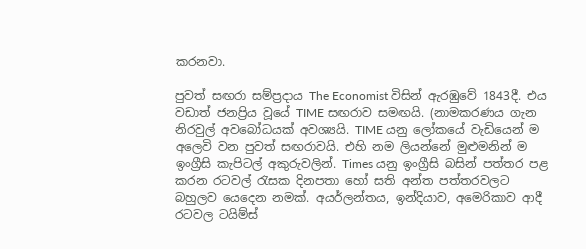කරනවා.

පුවත් සඟරා සම්ප්‍රදාය The Economist විසින් ඇරඹුවේ 1843දී. එය වඩාත් ජනප්‍රිය වූයේ TIME සඟරාව සමඟයි. (නාමකරණය ගැන නිරවුල් අවබෝධයක් අවශ්‍යයි. TIME යනු ලෝකයේ වැඩියෙන් ම අලෙවි වන පුවත් සඟරාවයි. එහි නම ලියන්නේ මුළුමනින් ම ඉංග්‍රීසි කැපිටල් අකුරුවලින්. Times යනු ඉංග්‍රීසි බසින් පත්තර පළ කරන රටවල් රැසක දිනපතා හෝ සති අන්ත පත්තරවලට බහුලව යෙදෙන නමක්. අයර්ලන්තය, ඉන්දියාව, අමෙරිකාව ආදී රටවල ටයිම්ස්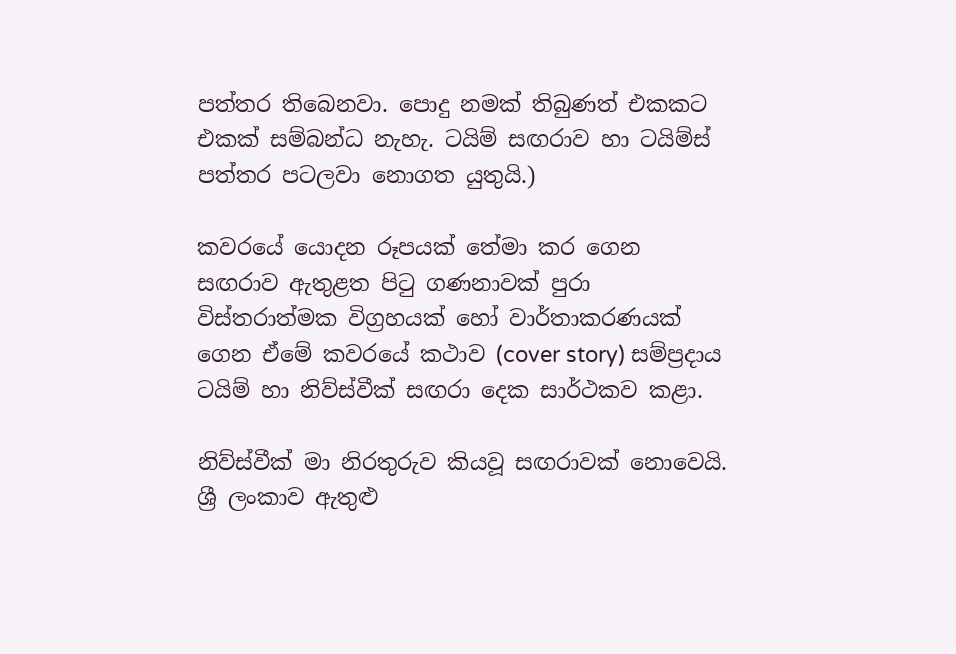පත්තර තිබෙනවා. පොදු නමක් තිබුණත් එකකට එකක් සම්බන්ධ නැහැ. ටයිම් සඟරාව හා ටයිම්ස් පත්තර පටලවා නොගත යුතුයි.)

කවරයේ යොදන රූපයක් තේමා කර ගෙන සඟරාව ඇතුළත පිටු ගණනාවක් පුරා විස්තරාත්මක විග්‍රහයක් හෝ වාර්තාකරණයක් ගෙන ඒමේ කවරයේ කථාව (cover story) සම්ප්‍රදාය ටයිම් හා නිව්ස්වීක් සඟරා දෙක සාර්ථකව කළා.

නිව්ස්වීක් මා නිරතුරුව කියවූ සඟරාවක් නොවෙයි. ශ්‍රී ලංකාව ඇතුළු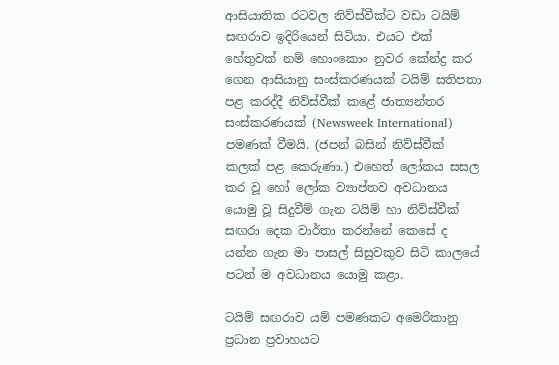ආසියාතික රටවල නිව්ස්වීක්ට වඩා ටයිම් සඟරාව ඉදිරියෙන් සිටියා. එයට එක් හේතුවක් නම් හොංකොං නුවර කේන්ද්‍ර කර ගෙන ආසියානු සංස්කරණයක් ටයිම් සතිපතා පළ කරද්දී නිව්ස්වීක් කළේ ජාත්‍යන්තර සංස්කරණයක් (Newsweek International) පමණක් වීමයි. (ජපන් බසින් නිව්ස්වීක් කලක් පළ කෙරුණා.) එහෙත් ලෝකය සසල කර වූ හෝ ලෝක ව්‍යාප්තව අවධානය යොමු වූ සිදුවීම් ගැන ටයිම් හා නිව්ස්වීක් සඟරා දෙක වාර්තා කරන්නේ කෙසේ ද යන්න ගැන මා පාසල් සිසුවකුව සිටි කාලයේ පටන් ම අවධානය යොමු කළා.

ටයිම් සඟරාව යම් පමණකට අමෙරිකානු ප්‍රධාන ප්‍රවාහයට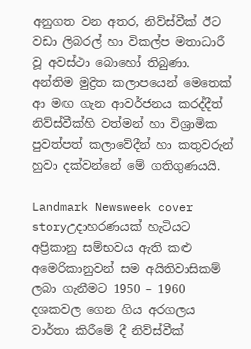අනුගත වන අතර, නිව්ස්වීක් ඊට වඩා ලිබරල් හා විකල්ප මතාධාරී වූ අවස්ථා බොහෝ තිබුණා. අන්තිම මුද්‍රිත කලාපයෙන් මෙතෙක් ආ මඟ ගැන ආවර්ජනය කරද්දීත් නිව්ස්වීක්හි වත්මන් හා විශ්‍රාමික පුවත්පත් කලාවේදීන් හා කතුවරුන් හුවා දක්වන්නේ මේ ගතිගුණයයි.

Landmark Newsweek cover storyඋදාහරණයක් හැටියට අප්‍රිකානු සම්භවය ඇති කළු අමෙරිකානුවන් සම අයිතිවාසිකම් ලබා ගැනීමට 1950 – 1960 දශකවල ගෙන ගිය අරගලය වාර්තා කිරීමේ දී නිව්ස්වීක්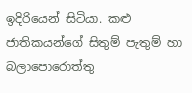ඉදිරියෙන් සිටියා. කළු ජාතිකයන්ගේ සිතුම් පැතුම් හා බලාපොරොත්තු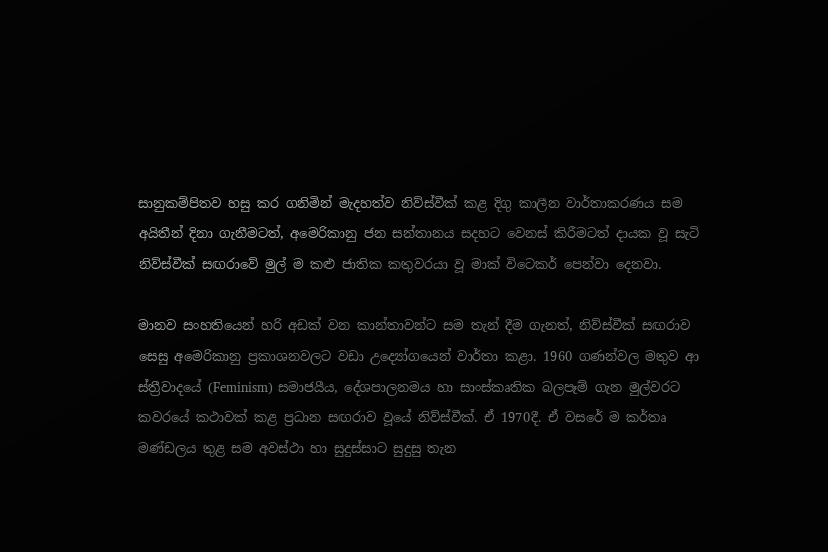සානුකම්පිතව හසු කර ගනිමින් මැදහත්ව නිව්ස්වීක් කළ දිගු කාලීන වාර්තාකරණය සම අයිතීන් දිනා ගැනීමටත්, අමෙරිකානු ජන සන්තානය සදහට වෙනස් කිරීමටත් දායක වූ සැටි නිව්ස්වීක් සඟරාවේ මුල් ම කළු ජාතික කතුවරයා වූ මාක් විටෙකර් පෙන්වා දෙනවා.

මානව සංහතියෙන් හරි අඩක් වන කාන්තාවන්ට සම තැන් දීම ගැනත්, නිව්ස්වීක් සඟරාව සෙසු අමෙරිකානු ප්‍රකාශනවලට වඩා උද්‍යෝගයෙන් වාර්තා කළා. 1960 ගණන්වල මතුව ආ ස්ත්‍රීවාදයේ (Feminism) සමාජයීය, දේශපාලනමය හා සාංස්කෘතික බලපෑම් ගැන මුල්වරට කවරයේ කථාවක් කළ ප්‍රධාන සඟරාව වූයේ නිව්ස්වීක්. ඒ 1970දී. ඒ වසරේ ම කර්තෘ මණ්ඩලය තුළ සම අවස්ථා හා සුදුස්සාට සුදුසු තැන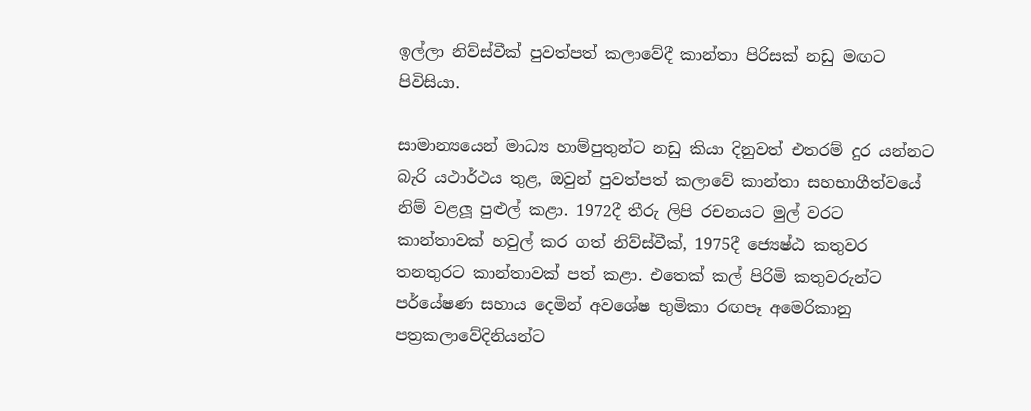ඉල්ලා නිව්ස්වීක් පුවත්පත් කලාවේදී කාන්තා පිරිසක් නඩු මඟට පිවිසියා.

සාමාන්‍යයෙන් මාධ්‍ය හාම්පුතුන්ට නඩු කියා දිනුවත් එතරම් දුර යන්නට බැරි යථාර්ථය තුළ, ඔවුන් පුවත්පත් කලාවේ කාන්තා සහභාගීත්වයේ නිම් වළලූ පුළුල් කළා. 1972දී තීරු ලිපි රචනයට මුල් වරට කාන්තාවක් හවුල් කර ගත් නිව්ස්වීක්, 1975දී ජ්‍යෙෂ්ඨ කතුවර තනතුරට කාන්තාවක් පත් කළා. එතෙක් කල් පිරිමි කතුවරුන්ට පර්යේෂණ සහාය දෙමින් අවශේෂ භුමිකා රඟපෑ අමෙරිකානු පත්‍රකලාවේදිනියන්ට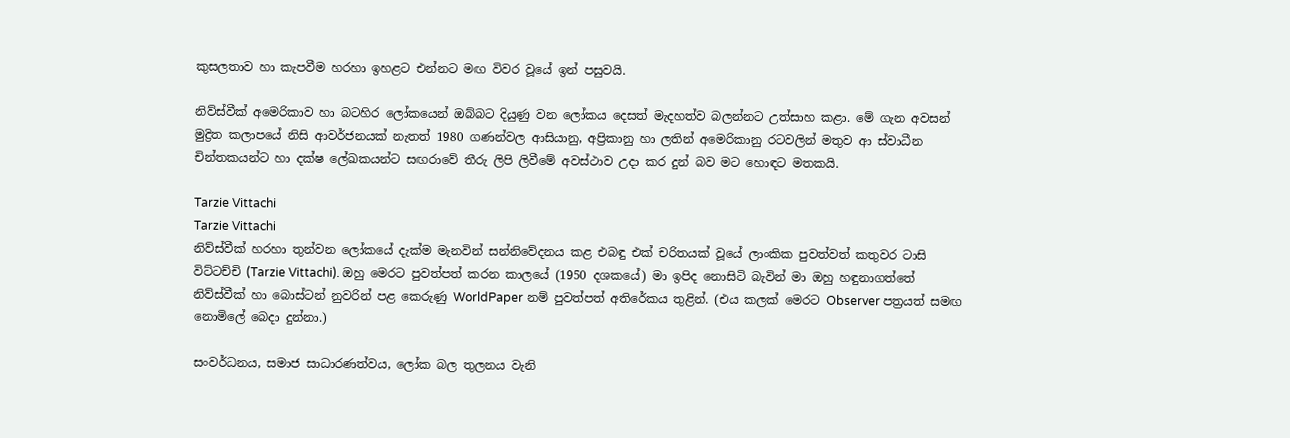කුසලතාව හා කැපවීම හරහා ඉහළට එන්නට මඟ විවර වූයේ ඉන් පසුවයි.

නිව්ස්වීක් අමෙරිකාව හා බටහිර ලෝකයෙන් ඔබ්බට දියුණු වන ලෝකය දෙසත් මැදහත්ව බලන්නට උත්සාහ කළා. මේ ගැන අවසන් මුද්‍රිත කලාපයේ නිසි ආවර්ජනයක් නැතත් 1980 ගණන්වල ආසියානු, අප්‍රිකානු හා ලතින් අමෙරිකානු රටවලින් මතුව ආ ස්වාධීන චින්තකයන්ට හා දක්ෂ ලේඛකයන්ට සඟරාවේ තීරු ලිපි ලිවීමේ අවස්ථාව උදා කර දුන් බව මට හොඳට මතකයි.

Tarzie Vittachi
Tarzie Vittachi
නිව්ස්වීක් හරහා තුන්වන ලෝකයේ දැක්ම මැනවින් සන්නිවේදනය කළ එබඳු එක් චරිතයක් වූයේ ලාංකික පුවත්වත් කතුවර ටාසි විට්ටච්චි (Tarzie Vittachi). ඔහු මෙරට පුවත්පත් කරන කාලයේ (1950 දශකයේ) මා ඉපිද නොසිටි බැවින් මා ඔහු හඳුනාගත්තේ නිව්ස්වීක් හා බොස්ටන් නුවරින් පළ කෙරුණු WorldPaper නම් පුවත්පත් අතිරේකය තුළින්. (එය කලක් මෙරට Observer පත්‍රයත් සමඟ නොමිලේ බෙදා දුන්නා.)

සංවර්ධනය, සමාජ සාධාරණත්වය, ලෝක බල තුලනය වැනි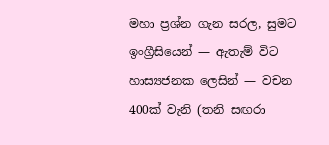මහා ප්‍රශ්න ගැන සරල, සුමට ඉංග්‍රීසියෙන් — ඇතැම් විට හාස්‍යජනක ලෙසින් — වචන 400ක් වැනි (තනි සඟරා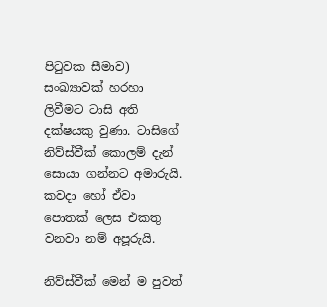පිටුවක සීමාව) සංඛ්‍යාවක් හරහා ලිවීමට ටාසි අති දක්ෂයකු වුණා. ටාසිගේ නිව්ස්වීක් කොලම් දැන් සොයා ගන්නට අමාරුයි. කවදා හෝ ඒවා පොතක් ලෙස එකතු වනවා නම් අපූරුයි.

නිව්ස්වීක් මෙන් ම පුවත්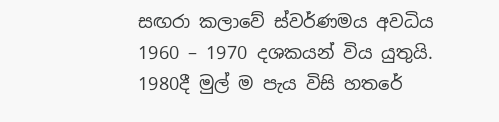සඟරා කලාවේ ස්වර්ණමය අවධිය 1960 – 1970 දශකයන් විය යුතුයි. 1980දී මුල් ම පැය විසි හතරේ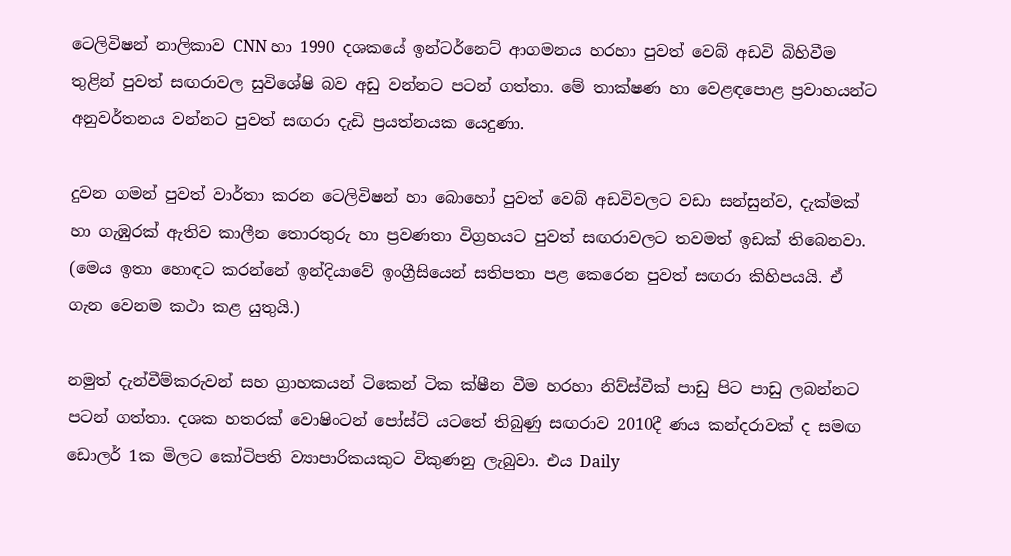ටෙලිවිෂන් නාලිකාව CNN හා 1990 දශකයේ ඉන්ටර්නෙට් ආගමනය හරහා පුවත් වෙබ් අඩවි බිහිවීම තුළින් පුවත් සඟරාවල සුවිශේෂි බව අඩු වන්නට පටන් ගත්තා. මේ තාක්ෂණ හා වෙළඳපොළ ප්‍රවාහයන්ට අනුවර්තනය වන්නට පුවත් සඟරා දැඩි ප්‍රයත්නයක යෙදුණා.

දුවන ගමන් පුවත් වාර්තා කරන ටෙලිවිෂන් හා බොහෝ පුවත් වෙබ් අඩවිවලට වඩා සන්සුන්ව, දැක්මක් හා ගැඹුරක් ඇතිව කාලීන තොරතුරු හා ප්‍රවණතා විග්‍රහයට පුවත් සඟරාවලට තවමත් ඉඩක් තිබෙනවා. (මෙය ඉතා හොඳට කරන්නේ ඉන්දියාවේ ඉංග්‍රීසියෙන් සතිපතා පළ කෙරෙන පුවත් සඟරා කිහිපයයි. ඒ ගැන වෙනම කථා කළ යුතුයි.)

නමුත් දැන්වීම්කරුවන් සහ ග්‍රාහකයන් ටිකෙන් ටික ක්ෂීන වීම හරහා නිව්ස්වීක් පාඩු පිට පාඩු ලබන්නට පටන් ගත්තා. දශක හතරක් වොෂිංටන් පෝස්ට් යටතේ තිබුණු සඟරාව 2010දී ණය කන්දරාවක් ද සමඟ ඩොලර් 1ක මිලට කෝටිපති ව්‍යාපාරිකයකුට විකුණනු ලැබුවා. එය Daily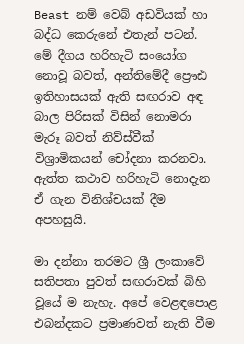Beast නම් වෙබ් අඩවියක් හා බද්ධ කෙරුනේ එතැන් පටන්. මේ දීගය හරිහැටි සංයෝග නොවූ බවත්, අන්තිමේදී ප්‍රෞඪ ඉතිහාසයක් ඇති සඟරාව අඳ බාල පිරිසක් විසින් නොමරා මැරූ බවත් නිව්ස්වීක් විශ්‍රාමිකයන් චෝදනා කරනවා. ඇත්ත කථාව හරිහැටි නොදැන ඒ ගැන විනිශ්චයක් දීම අපහසුයි.

මා දන්නා තරමට ශ්‍රී ලංකාවේ සතිපතා පුවත් සඟරාවක් බිහි වූයේ ම නැහැ. අපේ වෙළඳපොළ එබන්දකට ප්‍රමාණවත් නැති වීම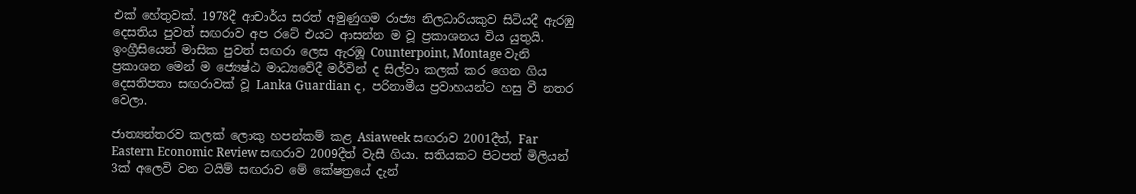එක් හේතුවක්. 1978දී ආචාර්ය සරත් අමුණුගම රාජ්‍ය නිලධාරියකුව සිටියදී ඇරඹු දෙසතිය පුවත් සඟරාව අප රටේ එයට ආසන්න ම වූ ප්‍රකාශනය විය යුතුයි. ඉංග්‍රීසියෙන් මාසික පුවත් සඟරා ලෙස ඇරඹූ Counterpoint, Montage වැනි ප්‍රකාශන මෙන් ම ජ්‍යෙෂ්ඨ මාධ්‍යවේදී මර්වින් ද සිල්වා කලක් කර ගෙන ගිය දෙසතිපතා සඟරාවක් වූ Lanka Guardian ද, පරිනාමීය ප්‍රවාහයන්ට හසු වී නතර වෙලා.

ජාත්‍යන්තරව කලක් ලොකු හපන්කම් කළ Asiaweek සඟරාව 2001දීත්, Far Eastern Economic Review සඟරාව 2009දීත් වැසී ගියා. සතියකට පිටපත් මිලියන් 3ක් අලෙවි වන ටයිම් සඟරාව මේ කේෂත්‍රයේ දැන්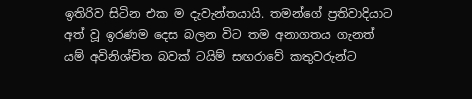ඉතිරිව සිටින එක ම දැවැන්තයායි. තමන්ගේ ප්‍රතිවාදියාට අත් වූ ඉරණම දෙස බලන විට තම අනාගතය ගැනත් යම් අවිනිශ්චිත බවක් ටයිම් සඟරාවේ කතුවරුන්ට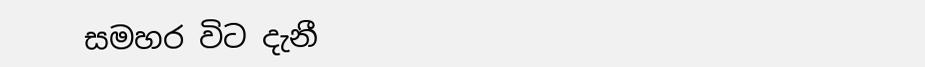සමහර විට දැනී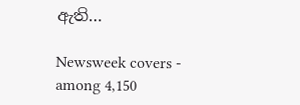ඇති…

Newsweek covers - among 4,150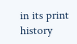in its print history